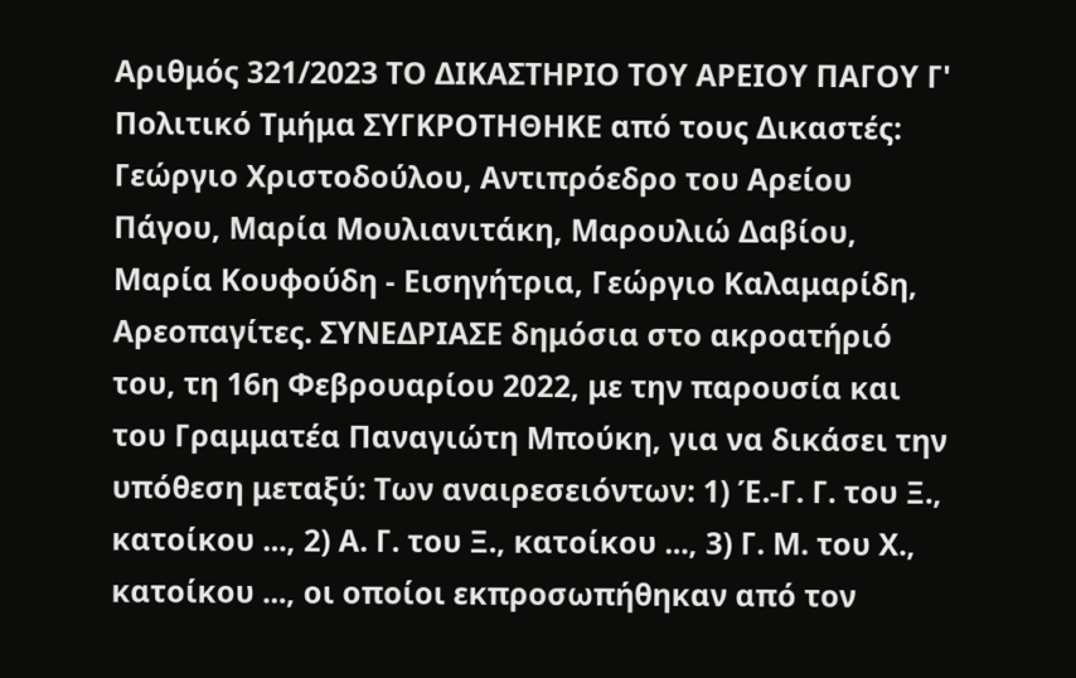Αριθμός 321/2023 ΤΟ ΔΙΚΑΣΤΗΡΙΟ ΤΟΥ ΑΡΕΙΟΥ ΠΑΓΟΥ Γ' Πολιτικό Τμήμα ΣΥΓΚΡΟΤΗΘΗΚΕ από τους Δικαστές: Γεώργιο Χριστοδούλου, Αντιπρόεδρο του Αρείου Πάγου, Μαρία Μουλιανιτάκη, Μαρουλιώ Δαβίου, Μαρία Κουφούδη - Εισηγήτρια, Γεώργιο Καλαμαρίδη, Αρεοπαγίτες. ΣΥΝΕΔΡΙΑΣΕ δημόσια στο ακροατήριό του, τη 16η Φεβρουαρίου 2022, με την παρουσία και του Γραμματέα Παναγιώτη Μπούκη, για να δικάσει την υπόθεση μεταξύ: Των αναιρεσειόντων: 1) Έ.-Γ. Γ. του Ξ., κατοίκου ..., 2) Α. Γ. του Ξ., κατοίκου ..., 3) Γ. Μ. του Χ., κατοίκου ..., οι οποίοι εκπροσωπήθηκαν από τον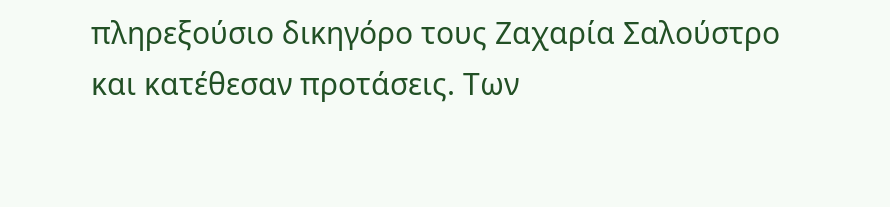πληρεξούσιο δικηγόρο τους Ζαχαρία Σαλούστρο και κατέθεσαν προτάσεις. Των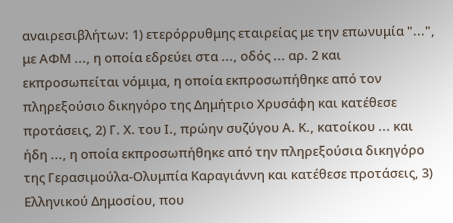αναιρεσιβλήτων: 1) ετερόρρυθμης εταιρείας με την επωνυμία "...", με ΑΦΜ ..., η οποία εδρεύει στα ..., οδός ... αρ. 2 και εκπροσωπείται νόμιμα, η οποία εκπροσωπήθηκε από τον πληρεξούσιο δικηγόρο της Δημήτριο Χρυσάφη και κατέθεσε προτάσεις, 2) Γ. Χ. του Ι., πρώην συζύγου Α. Κ., κατοίκου ... και ήδη ..., η οποία εκπροσωπήθηκε από την πληρεξούσια δικηγόρο της Γερασιμούλα-Ολυμπία Καραγιάννη και κατέθεσε προτάσεις, 3) Ελληνικού Δημοσίου, που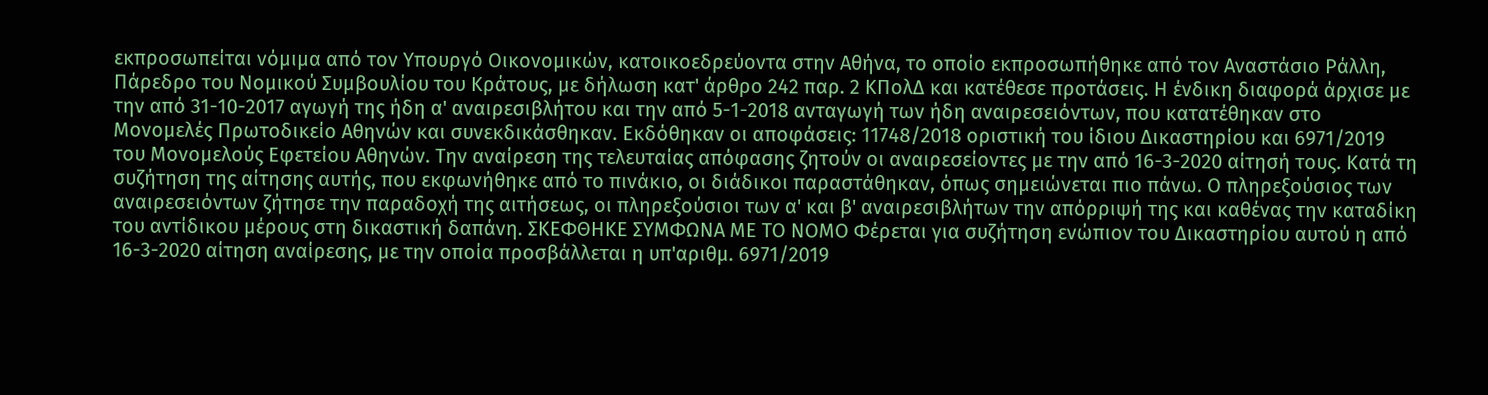εκπροσωπείται νόμιμα από τον Υπουργό Οικονομικών, κατοικοεδρεύοντα στην Αθήνα, το οποίο εκπροσωπήθηκε από τον Αναστάσιο Ράλλη, Πάρεδρο του Νομικού Συμβουλίου του Κράτους, με δήλωση κατ' άρθρο 242 παρ. 2 ΚΠολΔ και κατέθεσε προτάσεις. Η ένδικη διαφορά άρχισε με την από 31-10-2017 αγωγή της ήδη α' αναιρεσιβλήτου και την από 5-1-2018 ανταγωγή των ήδη αναιρεσειόντων, που κατατέθηκαν στο Μονομελές Πρωτοδικείο Αθηνών και συνεκδικάσθηκαν. Εκδόθηκαν οι αποφάσεις: 11748/2018 οριστική του ίδιου Δικαστηρίου και 6971/2019 του Μονομελούς Εφετείου Αθηνών. Την αναίρεση της τελευταίας απόφασης ζητούν οι αναιρεσείοντες με την από 16-3-2020 αίτησή τους. Κατά τη συζήτηση της αίτησης αυτής, που εκφωνήθηκε από το πινάκιο, οι διάδικοι παραστάθηκαν, όπως σημειώνεται πιο πάνω. Ο πληρεξούσιος των αναιρεσειόντων ζήτησε την παραδοχή της αιτήσεως, οι πληρεξούσιοι των α' και β' αναιρεσιβλήτων την απόρριψή της και καθένας την καταδίκη του αντίδικου μέρους στη δικαστική δαπάνη. ΣΚΕΦΘΗΚΕ ΣΥΜΦΩΝΑ ΜΕ ΤΟ ΝΟΜΟ Φέρεται για συζήτηση ενώπιον του Δικαστηρίου αυτού η από 16-3-2020 αίτηση αναίρεσης, με την οποία προσβάλλεται η υπ'αριθμ. 6971/2019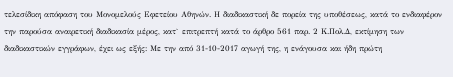τελεσίδικη απόφαση του Μονομελούς Εφετείου Αθηνών. Η διαδικαστική δε πορεία της υποθέσεως, κατά το ενδιαφέρον την παρούσα αναιρετική διαδικασία μέρος, κατ` επιτρεπτή κατά το άρθρο 561 παρ. 2 Κ.Πολ.Δ, εκτίμηση των διαδικαστικών εγγράφων, έχει ως εξής: Με την από 31-10-2017 αγωγή της, η ενάγουσα και ήδη πρώτη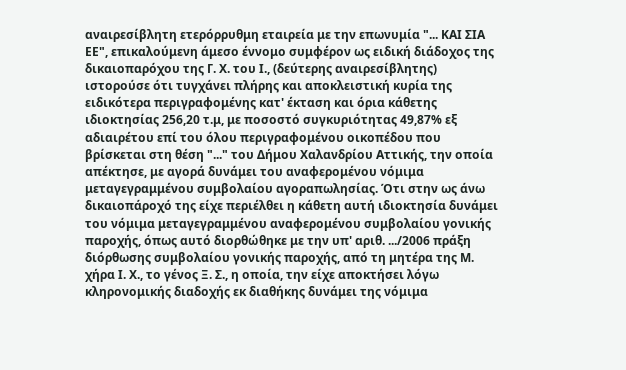αναιρεσίβλητη ετερόρρυθμη εταιρεία με την επωνυμία "... ΚΑΙ ΣΙΑ ΕΕ", επικαλούμενη άμεσο έννομο συμφέρον ως ειδική διάδοχος της δικαιοπαρόχου της Γ. Χ. του Ι., (δεύτερης αναιρεσίβλητης) ιστορούσε ότι τυγχάνει πλήρης και αποκλειστική κυρία της ειδικότερα περιγραφομένης κατ' έκταση και όρια κάθετης ιδιοκτησίας 256,20 τ.μ, με ποσοστό συγκυριότητας 49,87% εξ αδιαιρέτου επί του όλου περιγραφομένου οικοπέδου που βρίσκεται στη θέση "..." του Δήμου Χαλανδρίου Αττικής, την οποία απέκτησε, με αγορά δυνάμει του αναφερομένου νόμιμα μεταγεγραμμένου συμβολαίου αγοραπωλησίας. Ότι στην ως άνω δικαιοπάροχό της είχε περιέλθει η κάθετη αυτή ιδιοκτησία δυνάμει του νόμιμα μεταγεγραμμένου αναφερομένου συμβολαίου γονικής παροχής, όπως αυτό διορθώθηκε με την υπ' αριθ. .../2006 πράξη διόρθωσης συμβολαίου γονικής παροχής, από τη μητέρα της Μ. χήρα Ι. Χ., το γένος Ξ. Σ., η οποία, την είχε αποκτήσει λόγω κληρονομικής διαδοχής εκ διαθήκης δυνάμει της νόμιμα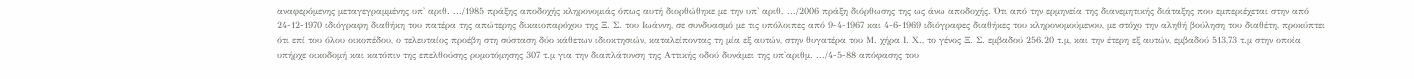αναφερόμενης μεταγεγραμμένης υπ' αριθ. .../1985 πράξης αποδοχής κληρονομιάς όπως αυτή διορθώθηκε με την υπ' αριθ. .../2006 πράξη διόρθωσης της ως άνω αποδοχής. Ότι από την ερμηνεία της διανεμητικής διάταξης που εμπεριέχεται στην από 24-12-1970 ιδιόγραφη διαθήκη του πατέρα της απώτερης δικαιοπαρόχου της Ξ. Σ. του Ιωάννη, σε συνδυασμό με τις υπόλοιπες από 9-4-1967 και 4-6-1969 ιδιόγραφες διαθήκες του κληρονομούμενου, με στόχο την αληθή βούληση του διαθέτη, προκύπτει ότι επί του όλου οικοπέδου, ο τελευταίος προέβη στη σύσταση δύο κάθετων ιδιοκτησιών, καταλείποντας τη μία εξ αυτών, στην θυγατέρα του Μ. χήρα Ι. Χ., το γένος Ξ. Σ. εμβαδού 256.20 τ.μ, και την έτερη εξ αυτών, εμβαδού 513,73 τ.μ στην οποία υπήρχε οικοδομή και κατόπιν της επελθούσης ρυμοτόμησης 307 τ.μ για την διαπλάτυνση της Αττικής οδού δυνάμει της υπ'αριθμ. .../4-5-88 απόφασης του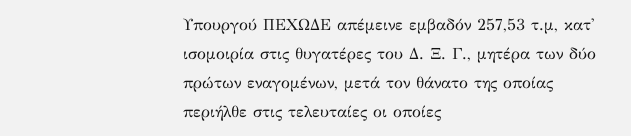Υπουργού ΠΕΧΩΔΕ απέμεινε εμβαδόν 257,53 τ.μ, κατ' ισομοιρία στις θυγατέρες του Δ. Ξ. Γ., μητέρα των δύο πρώτων εναγομένων, μετά τον θάνατο της οποίας περιήλθε στις τελευταίες οι οποίες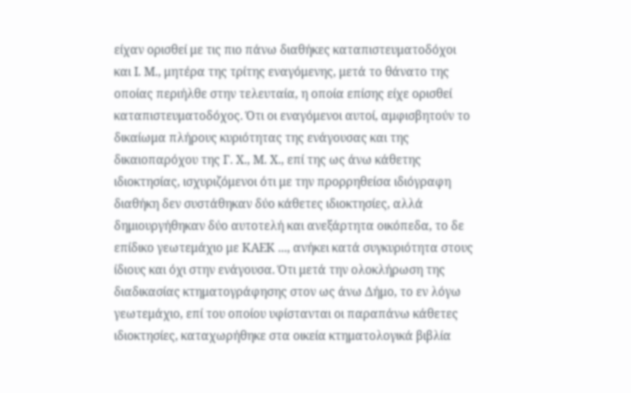είχαν ορισθεί με τις πιο πάνω διαθήκες καταπιστευματοδόχοι και Ι. Μ., μητέρα της τρίτης εναγόμενης, μετά το θάνατο της οποίας περιήλθε στην τελευταία, η οποία επίσης είχε ορισθεί καταπιστευματοδόχος. Ότι οι εναγόμενοι αυτοί, αμφισβητούν το δικαίωμα πλήρους κυριότητας της ενάγουσας και της δικαιοπαρόχου της Γ. Χ., Μ. Χ., επί της ως άνω κάθετης ιδιοκτησίας, ισχυριζόμενοι ότι με την προρρηθείσα ιδιόγραφη διαθήκη δεν συστάθηκαν δύο κάθετες ιδιοκτησίες, αλλά δημιουργήθηκαν δύο αυτοτελή και ανεξάρτητα οικόπεδα, το δε επίδικο γεωτεμάχιο με ΚΑΕΚ ..., ανήκει κατά συγκυριότητα στους ίδιους και όχι στην ενάγουσα. Ότι μετά την ολοκλήρωση της διαδικασίας κτηματογράφησης στον ως άνω Δήμο, το εν λόγω γεωτεμάχιο, επί του οποίου υφίστανται οι παραπάνω κάθετες ιδιοκτησίες, καταχωρήθηκε στα οικεία κτηματολογικά βιβλία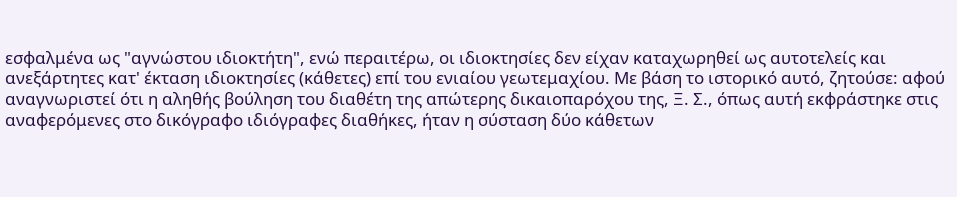εσφαλμένα ως "αγνώστου ιδιοκτήτη", ενώ περαιτέρω, οι ιδιοκτησίες δεν είχαν καταχωρηθεί ως αυτοτελείς και ανεξάρτητες κατ' έκταση ιδιοκτησίες (κάθετες) επί του ενιαίου γεωτεμαχίου. Με βάση το ιστορικό αυτό, ζητούσε: αφού αναγνωριστεί ότι η αληθής βούληση του διαθέτη της απώτερης δικαιοπαρόχου της, Ξ. Σ., όπως αυτή εκφράστηκε στις αναφερόμενες στο δικόγραφο ιδιόγραφες διαθήκες, ήταν η σύσταση δύο κάθετων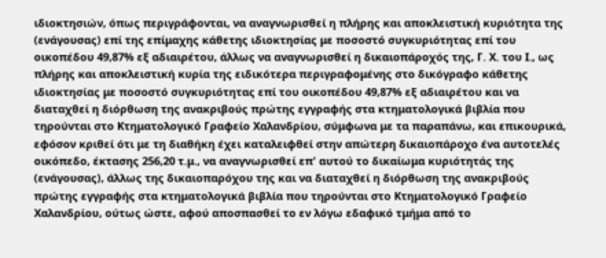ιδιοκτησιών, όπως περιγράφονται, να αναγνωρισθεί η πλήρης και αποκλειστική κυριότητα της (ενάγουσας) επί της επίμαχης κάθετης ιδιοκτησίας με ποσοστό συγκυριότητας επί του οικοπέδου 49,87% εξ αδιαιρέτου, άλλως να αναγνωρισθεί η δικαιοπάροχός της, Γ. Χ. του Ι., ως πλήρης και αποκλειστική κυρία της ειδικότερα περιγραφομένης στο δικόγραφο κάθετης ιδιοκτησίας με ποσοστό συγκυριότητας επί του οικοπέδου 49,87% εξ αδιαιρέτου και να διαταχθεί η διόρθωση της ανακριβούς πρώτης εγγραφής στα κτηματολογικά βιβλία που τηρούνται στο Κτηματολογικό Γραφείο Χαλανδρίου, σύμφωνα με τα παραπάνω, και επικουρικά, εφόσον κριθεί ότι με τη διαθήκη έχει καταλειφθεί στην απώτερη δικαιοπάροχο ένα αυτοτελές οικόπεδο, έκτασης 256,20 τ.μ., να αναγνωρισθεί επ' αυτού το δικαίωμα κυριότητάς της (ενάγουσας), άλλως της δικαιοπαρόχου της και να διαταχθεί η διόρθωση της ανακριβούς πρώτης εγγραφής στα κτηματολογικά βιβλία που τηρούνται στο Κτηματολογικό Γραφείο Χαλανδρίου, ούτως ώστε, αφού αποσπασθεί το εν λόγω εδαφικό τμήμα από το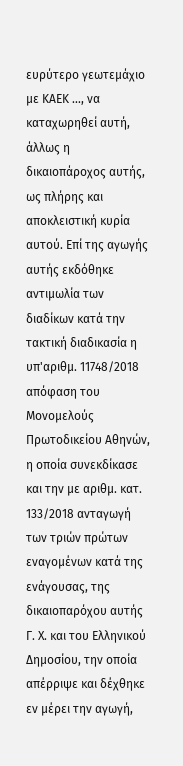ευρύτερο γεωτεμάχιο με ΚΑΕΚ ..., να καταχωρηθεί αυτή, άλλως η δικαιοπάροχος αυτής, ως πλήρης και αποκλειστική κυρία αυτού. Επί της αγωγής αυτής εκδόθηκε αντιμωλία των διαδίκων κατά την τακτική διαδικασία η υπ'αριθμ. 11748/2018 απόφαση του Μονομελούς Πρωτοδικείου Αθηνών, η οποία συνεκδίκασε και την με αριθμ. κατ. 133/2018 ανταγωγή των τριών πρώτων εναγομένων κατά της ενάγουσας, της δικαιοπαρόχου αυτής Γ. Χ. και του Ελληνικού Δημοσίου, την οποία απέρριψε και δέχθηκε εν μέρει την αγωγή,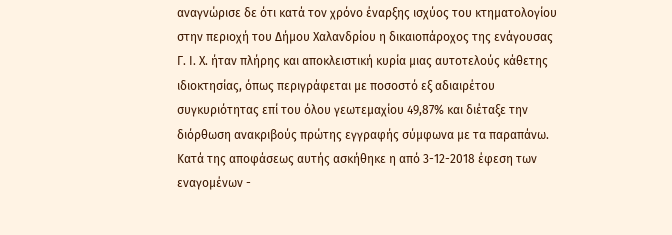αναγνώρισε δε ότι κατά τον χρόνο έναρξης ισχύος του κτηματολογίου στην περιοχή του Δήμου Χαλανδρίου η δικαιοπάροχος της ενάγουσας Γ. Ι. Χ. ήταν πλήρης και αποκλειστική κυρία μιας αυτοτελούς κάθετης ιδιοκτησίας, όπως περιγράφεται με ποσοστό εξ αδιαιρέτου συγκυριότητας επί του όλου γεωτεμαχίου 49,87% και διέταξε την διόρθωση ανακριβούς πρώτης εγγραφής σύμφωνα με τα παραπάνω. Κατά της αποφάσεως αυτής ασκήθηκε η από 3-12-2018 έφεση των εναγομένων -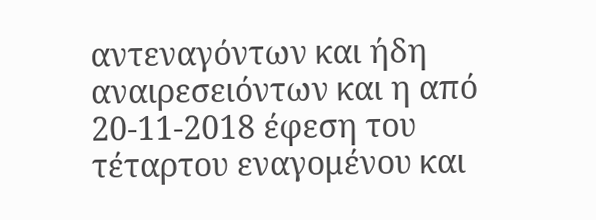αντεναγόντων και ήδη αναιρεσειόντων και η από 20-11-2018 έφεση του τέταρτου εναγομένου και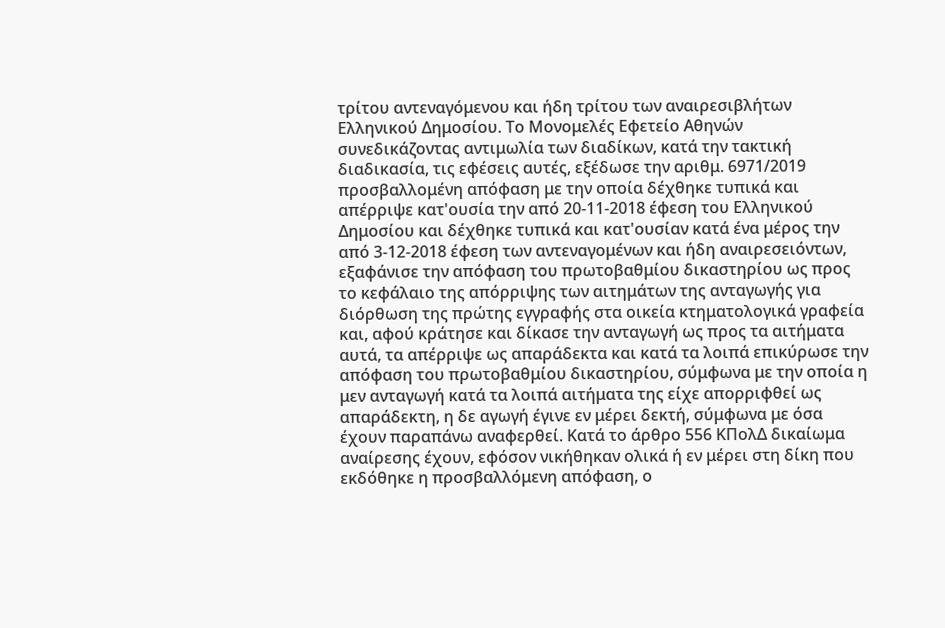τρίτου αντεναγόμενου και ήδη τρίτου των αναιρεσιβλήτων Ελληνικού Δημοσίου. Το Μονομελές Εφετείο Αθηνών συνεδικάζοντας αντιμωλία των διαδίκων, κατά την τακτική διαδικασία, τις εφέσεις αυτές, εξέδωσε την αριθμ. 6971/2019 προσβαλλομένη απόφαση με την οποία δέχθηκε τυπικά και απέρριψε κατ'ουσία την από 20-11-2018 έφεση του Ελληνικού Δημοσίου και δέχθηκε τυπικά και κατ'ουσίαν κατά ένα μέρος την από 3-12-2018 έφεση των αντεναγομένων και ήδη αναιρεσειόντων, εξαφάνισε την απόφαση του πρωτοβαθμίου δικαστηρίου ως προς το κεφάλαιο της απόρριψης των αιτημάτων της ανταγωγής για διόρθωση της πρώτης εγγραφής στα οικεία κτηματολογικά γραφεία και, αφού κράτησε και δίκασε την ανταγωγή ως προς τα αιτήματα αυτά, τα απέρριψε ως απαράδεκτα και κατά τα λοιπά επικύρωσε την απόφαση του πρωτοβαθμίου δικαστηρίου, σύμφωνα με την οποία η μεν ανταγωγή κατά τα λοιπά αιτήματα της είχε απορριφθεί ως απαράδεκτη, η δε αγωγή έγινε εν μέρει δεκτή, σύμφωνα με όσα έχουν παραπάνω αναφερθεί. Κατά το άρθρο 556 ΚΠολΔ δικαίωμα αναίρεσης έχουν, εφόσον νικήθηκαν ολικά ή εν μέρει στη δίκη που εκδόθηκε η προσβαλλόμενη απόφαση, ο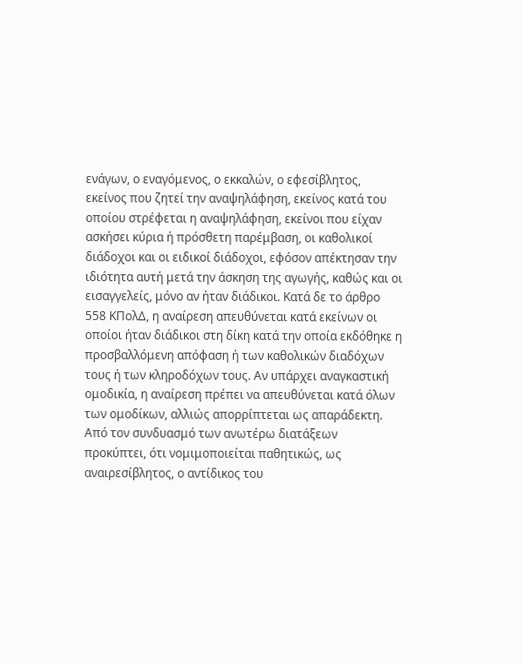ενάγων, ο εναγόμενος, ο εκκαλών, ο εφεσίβλητος, εκείνος που ζητεί την αναψηλάφηση, εκείνος κατά του οποίου στρέφεται η αναψηλάφηση, εκείνοι που είχαν ασκήσει κύρια ή πρόσθετη παρέμβαση, οι καθολικοί διάδοχοι και οι ειδικοί διάδοχοι, εφόσον απέκτησαν την ιδιότητα αυτή μετά την άσκηση της αγωγής, καθώς και οι εισαγγελείς, μόνο αν ήταν διάδικοι. Κατά δε το άρθρο 558 ΚΠολΔ, η αναίρεση απευθύνεται κατά εκείνων οι οποίοι ήταν διάδικοι στη δίκη κατά την οποία εκδόθηκε η προσβαλλόμενη απόφαση ή των καθολικών διαδόχων τους ή των κληροδόχων τους. Αν υπάρχει αναγκαστική ομοδικία, η αναίρεση πρέπει να απευθύνεται κατά όλων των ομοδίκων, αλλιώς απορρίπτεται ως απαράδεκτη. Από τον συνδυασμό των ανωτέρω διατάξεων προκύπτει, ότι νομιμοποιείται παθητικώς, ως αναιρεσίβλητος, ο αντίδικος του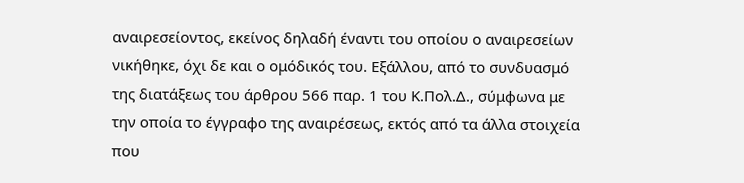αναιρεσείοντος, εκείνος δηλαδή έναντι του οποίου ο αναιρεσείων νικήθηκε, όχι δε και ο ομόδικός του. Εξάλλου, από το συνδυασμό της διατάξεως του άρθρου 566 παρ. 1 του Κ.Πολ.Δ., σύμφωνα με την οποία το έγγραφο της αναιρέσεως, εκτός από τα άλλα στοιχεία που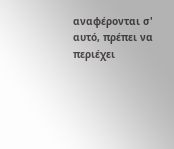αναφέρονται σ' αυτό, πρέπει να περιέχει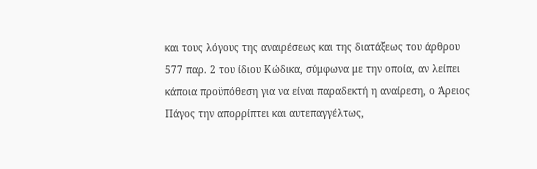και τους λόγους της αναιρέσεως και της διατάξεως του άρθρου 577 παρ. 2 του ίδιου Κώδικα, σύμφωνα με την οποία, αν λείπει κάποια προϋπόθεση για να είναι παραδεκτή η αναίρεση, ο Άρειος Πάγος την απορρίπτει και αυτεπαγγέλτως,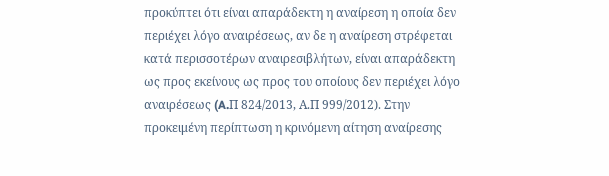προκύπτει ότι είναι απαράδεκτη η αναίρεση η οποία δεν περιέχει λόγο αναιρέσεως, αν δε η αναίρεση στρέφεται κατά περισσοτέρων αναιρεσιβλήτων, είναι απαράδεκτη ως προς εκείνους ως προς του οποίους δεν περιέχει λόγο αναιρέσεως (A.Π 824/2013, Α.Π 999/2012). Στην προκειμένη περίπτωση η κρινόμενη αίτηση αναίρεσης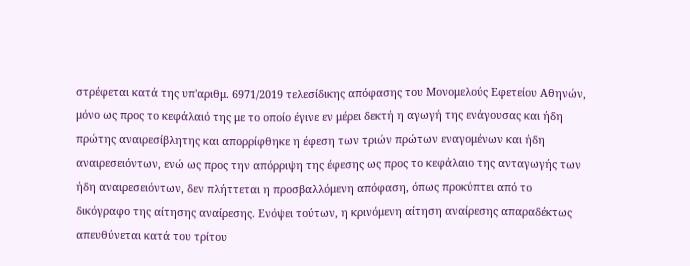στρέφεται κατά της υπ'αριθμ. 6971/2019 τελεσίδικης απόφασης του Μονομελούς Εφετείου Αθηνών, μόνο ως προς το κεφάλαιό της με το οποίο έγινε εν μέρει δεκτή η αγωγή της ενάγουσας και ήδη πρώτης αναιρεσίβλητης και απορρίφθηκε η έφεση των τριών πρώτων εναγομένων και ήδη αναιρεσειόντων, ενώ ως προς την απόρριψη της έφεσης ως προς το κεφάλαιο της ανταγωγής των ήδη αναιρεσειόντων, δεν πλήττεται η προσβαλλόμενη απόφαση, όπως προκύπτει από το δικόγραφο της αίτησης αναίρεσης. Ενόψει τούτων, η κρινόμενη αίτηση αναίρεσης απαραδέκτως απευθύνεται κατά του τρίτου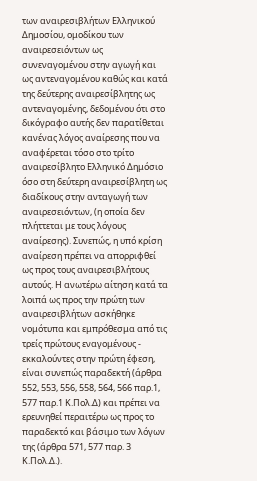των αναιρεσιβλήτων Ελληνικού Δημοσίου, ομοδίκου των αναιρεσειόντων ως συνεναγομένου στην αγωγή και ως αντεναγομένου καθώς και κατά της δεύτερης αναιρεσίβλητης ως αντεναγομένης, δεδομένου ότι στο δικόγραφο αυτής δεν παρατίθεται κανένας λόγος αναίρεσης που να αναφέρεται τόσο στο τρίτο αναιρεσίβλητο Ελληνικό Δημόσιο όσο στη δεύτερη αναιρεσίβλητη ως διαδίκους στην ανταγωγή των αναιρεσειόντων, (η οποία δεν πλήττεται με τους λόγους αναίρεσης). Συνεπώς, η υπό κρίση αναίρεση πρέπει να απορριφθεί ως προς τους αναιρεσιβλήτους αυτούς. Η ανωτέρω αίτηση κατά τα λοιπά ως προς την πρώτη των αναιρεσιβλήτων ασκήθηκε νομότυπα και εμπρόθεσμα από τις τρείς πρώτους εναγομένους - εκκαλούντες στην πρώτη έφεση, είναι συνεπώς παραδεκτή (άρθρα 552, 553, 556, 558, 564, 566 παρ.1, 577 παρ.1 Κ.Πολ.Δ) και πρέπει να ερευνηθεί περαιτέρω ως προς το παραδεκτό και βάσιμο των λόγων της (άρθρα 571, 577 παρ. 3 Κ.Πολ.Δ.).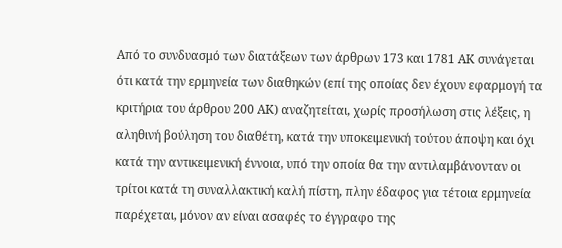Από το συνδυασμό των διατάξεων των άρθρων 173 και 1781 ΑΚ συνάγεται ότι κατά την ερμηνεία των διαθηκών (επί της οποίας δεν έχουν εφαρμογή τα κριτήρια του άρθρου 200 ΑΚ) αναζητείται, χωρίς προσήλωση στις λέξεις, η αληθινή βούληση του διαθέτη, κατά την υποκειμενική τούτου άποψη και όχι κατά την αντικειμενική έννοια, υπό την οποία θα την αντιλαμβάνονταν οι τρίτοι κατά τη συναλλακτική καλή πίστη, πλην έδαφος για τέτοια ερμηνεία παρέχεται, μόνον αν είναι ασαφές το έγγραφο της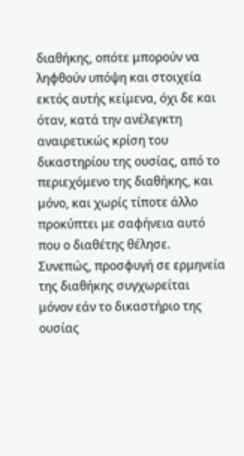διαθήκης, οπότε μπορούν να ληφθούν υπόψη και στοιχεία εκτός αυτής κείμενα, όχι δε και όταν, κατά την ανέλεγκτη αναιρετικώς κρίση του δικαστηρίου της ουσίας, από το περιεχόμενο της διαθήκης, και μόνο, και χωρίς τίποτε άλλο προκύπτει με σαφήνεια αυτό που ο διαθέτης θέλησε. Συνεπώς, προσφυγή σε ερμηνεία της διαθήκης συγχωρείται μόνον εάν το δικαστήριο της ουσίας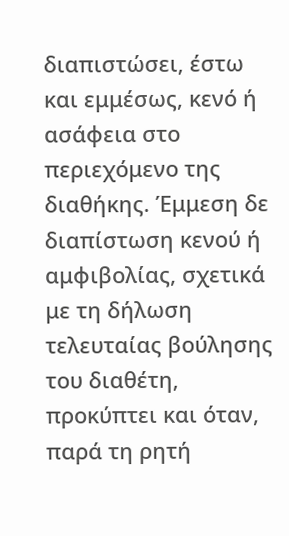διαπιστώσει, έστω και εμμέσως, κενό ή ασάφεια στο περιεχόμενο της διαθήκης. Έμμεση δε διαπίστωση κενού ή αμφιβολίας, σχετικά με τη δήλωση τελευταίας βούλησης του διαθέτη, προκύπτει και όταν, παρά τη ρητή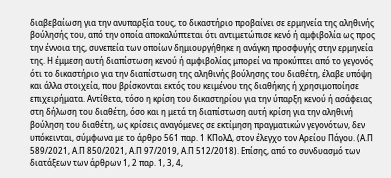διαβεβαίωση για την ανυπαρξία τους, το δικαστήριο προβαίνει σε ερμηνεία της αληθινής βούλησής του, από την οποία αποκαλύπτεται ότι αντιμετώπισε κενό ή αμφιβολία ως προς την έννοια της, συνεπεία των οποίων δημιουργήθηκε η ανάγκη προσφυγής στην ερμηνεία της. Η έμμεση αυτή διαπίστωση κενού ή αμφιβολίας μπορεί να προκύπτει από το γεγονός ότι το δικαστήριο για την διαπίστωση της αληθινής βούλησης του διαθέτη, έλαβε υπόψη και άλλα στοιχεία, που βρίσκονται εκτός του κειμένου της διαθήκης ή χρησιμοποίησε επιχειρήματα. Αντίθετα, τόσο η κρίση του δικαστηρίου για την ύπαρξη κενού ή ασάφειας στη δήλωση του διαθέτη, όσο και η μετά τη διαπίστωση αυτή κρίση για την αληθινή βούληση του διαθέτη, ως κρίσεις αναγόμενες σε εκτίμηση πραγματικών γεγονότων, δεν υπόκεινται, σύμφωνα με το άρθρο 561 παρ. 1 ΚΠολΔ, στον έλεγχο τον Αρείου Πάγου. (Α.Π 589/2021, Α.Π 850/2021, Α.Π 97/2019, Α.Π 512/2018). Επίσης, από το συνδυασμό των διατάξεων των άρθρων 1, 2 παρ. 1, 3, 4,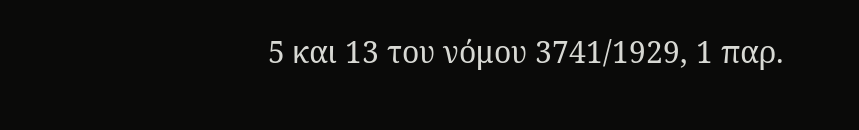5 και 13 του νόμου 3741/1929, 1 παρ.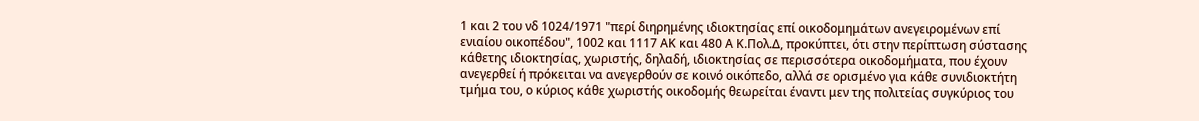1 και 2 του νδ 1024/1971 "περί διηρημένης ιδιοκτησίας επί οικοδομημάτων ανεγειρομένων επί ενιαίου οικοπέδου", 1002 και 1117 ΑΚ και 480 Α Κ.Πολ.Δ, προκύπτει, ότι στην περίπτωση σύστασης κάθετης ιδιοκτησίας, χωριστής, δηλαδή, ιδιοκτησίας σε περισσότερα οικοδομήματα, που έχουν ανεγερθεί ή πρόκειται να ανεγερθούν σε κοινό οικόπεδο, αλλά σε ορισμένο για κάθε συνιδιοκτήτη τμήμα του, ο κύριος κάθε χωριστής οικοδομής θεωρείται έναντι μεν της πολιτείας συγκύριος του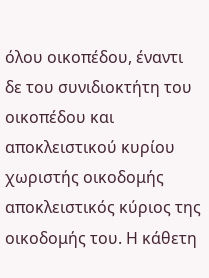όλου οικοπέδου, έναντι δε του συνιδιοκτήτη του οικοπέδου και αποκλειστικού κυρίου χωριστής οικοδομής αποκλειστικός κύριος της οικοδομής του. Η κάθετη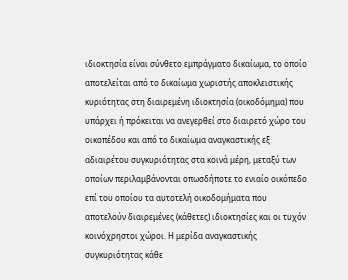ιδιοκτησία είναι σύνθετο εμπράγματο δικαίωμα, το οποίο αποτελείται από το δικαίωμα χωριστής αποκλειστικής κυριότητας στη διαιρεμένη ιδιοκτησία (οικοδόμημα) που υπάρχει ή πρόκειται να ανεγερθεί στο διαιρετό χώρο του οικοπέδου και από το δικαίωμα αναγκαστικής εξ αδιαιρέτου συγκυριότητας στα κοινά μέρη, μεταξύ των οποίων περιλαμβάνονται οπωσδήποτε το ενιαίο οικόπεδο επί του οποίου τα αυτοτελή οικοδομήματα που αποτελούν διαιρεμένες (κάθετες) ιδιοκτησίες και οι τυχόν κοινόχρηστοι χώροι. Η μερίδα αναγκαστικής συγκυριότητας κάθε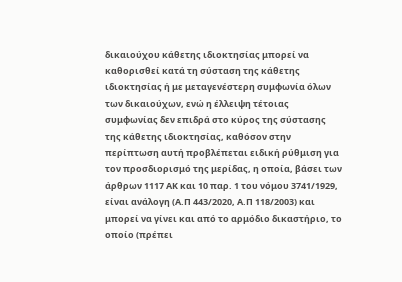δικαιούχου κάθετης ιδιοκτησίας μπορεί να καθορισθεί κατά τη σύσταση της κάθετης ιδιοκτησίας ή με μεταγενέστερη συμφωνία όλων των δικαιούχων, ενώ η έλλειψη τέτοιας συμφωνίας δεν επιδρά στο κύρος της σύστασης της κάθετης ιδιοκτησίας, καθόσον στην περίπτωση αυτή προβλέπεται ειδική ρύθμιση για τον προσδιορισμό της μερίδας, η οποία, βάσει των άρθρων 1117 ΑΚ και 10 παρ. 1 του νόμου 3741/1929, είναι ανάλογη (Α.Π 443/2020, Α.Π 118/2003) και μπορεί να γίνει και από το αρμόδιο δικαστήριο, το οποίο (πρέπει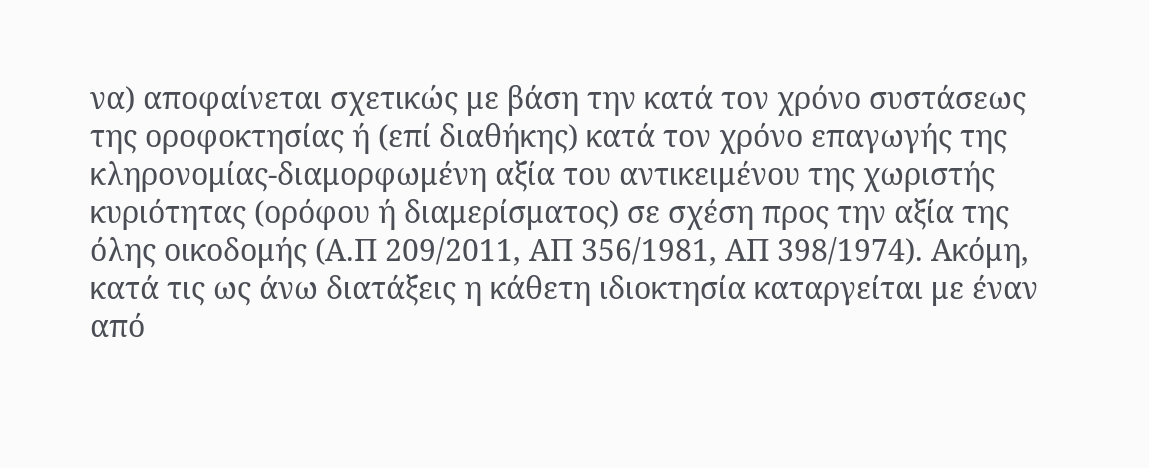να) αποφαίνεται σχετικώς με βάση την κατά τον χρόνο συστάσεως της οροφοκτησίας ή (επί διαθήκης) κατά τον χρόνο επαγωγής της κληρονομίας-διαμορφωμένη αξία του αντικειμένου της χωριστής κυριότητας (ορόφου ή διαμερίσματος) σε σχέση προς την αξία της όλης οικοδομής (Α.Π 209/2011, ΑΠ 356/1981, ΑΠ 398/1974). Ακόμη, κατά τις ως άνω διατάξεις η κάθετη ιδιοκτησία καταργείται με έναν από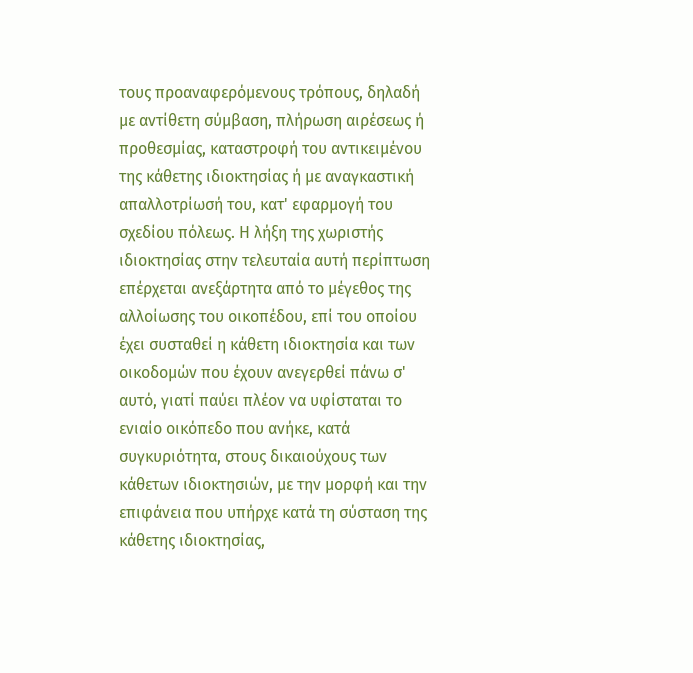τους προαναφερόμενους τρόπους, δηλαδή με αντίθετη σύμβαση, πλήρωση αιρέσεως ή προθεσμίας, καταστροφή του αντικειμένου της κάθετης ιδιοκτησίας ή με αναγκαστική απαλλοτρίωσή του, κατ' εφαρμογή του σχεδίου πόλεως. Η λήξη της χωριστής ιδιοκτησίας στην τελευταία αυτή περίπτωση επέρχεται ανεξάρτητα από το μέγεθος της αλλοίωσης του οικοπέδου, επί του οποίου έχει συσταθεί η κάθετη ιδιοκτησία και των οικοδομών που έχουν ανεγερθεί πάνω σ' αυτό, γιατί παύει πλέον να υφίσταται το ενιαίο οικόπεδο που ανήκε, κατά συγκυριότητα, στους δικαιούχους των κάθετων ιδιοκτησιών, με την μορφή και την επιφάνεια που υπήρχε κατά τη σύσταση της κάθετης ιδιοκτησίας,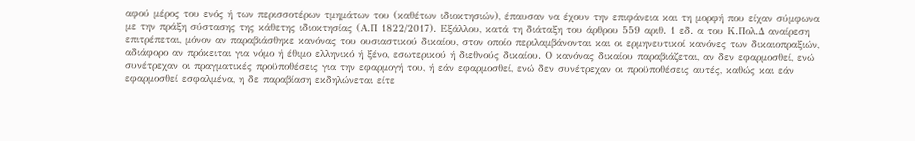αφού μέρος του ενός ή των περισσοτέρων τμημάτων του (καθέτων ιδιοκτησιών), έπαυσαν να έχουν την επιφάνεια και τη μορφή που είχαν σύμφωνα με την πράξη σύστασης της κάθετης ιδιοκτησίας (Α.Π 1822/2017). Εξάλλου, κατά τη διάταξη του άρθρου 559 αριθ. 1 εδ. α του Κ.Πολ.Δ αναίρεση επιτρέπεται, μόνον αν παραβιάσθηκε κανόνας του ουσιαστικού δικαίου, στον οποίο περιλαμβάνονται και οι ερμηνευτικοί κανόνες των δικαιοπραξιών, αδιάφορο αν πρόκειται για νόμο ή έθιμο ελληνικό ή ξένο, εσωτερικού ή διεθνούς δικαίου. Ο κανόνας δικαίου παραβιάζεται, αν δεν εφαρμοσθεί, ενώ συνέτρεχαν οι πραγματικές προϋποθέσεις για την εφαρμογή του, ή εάν εφαρμοσθεί, ενώ δεν συνέτρεχαν οι προϋποθέσεις αυτές, καθώς και εάν εφαρμοσθεί εσφαλμένα, η δε παραβίαση εκδηλώνεται είτε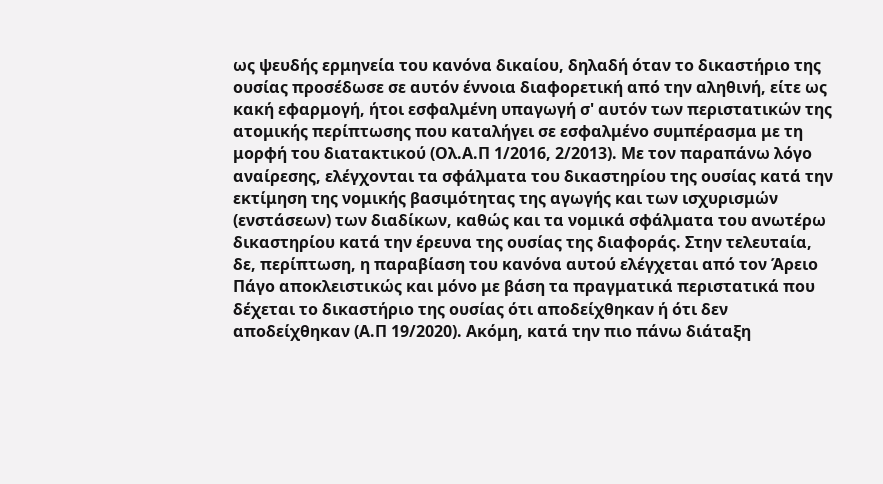ως ψευδής ερμηνεία του κανόνα δικαίου, δηλαδή όταν το δικαστήριο της ουσίας προσέδωσε σε αυτόν έννοια διαφορετική από την αληθινή, είτε ως κακή εφαρμογή, ήτοι εσφαλμένη υπαγωγή σ' αυτόν των περιστατικών της ατομικής περίπτωσης που καταλήγει σε εσφαλμένο συμπέρασμα με τη μορφή του διατακτικού (Ολ.Α.Π 1/2016, 2/2013). Με τον παραπάνω λόγο αναίρεσης, ελέγχονται τα σφάλματα του δικαστηρίου της ουσίας κατά την εκτίμηση της νομικής βασιμότητας της αγωγής και των ισχυρισμών (ενστάσεων) των διαδίκων, καθώς και τα νομικά σφάλματα του ανωτέρω δικαστηρίου κατά την έρευνα της ουσίας της διαφοράς. Στην τελευταία, δε, περίπτωση, η παραβίαση του κανόνα αυτού ελέγχεται από τον Άρειο Πάγο αποκλειστικώς και μόνο με βάση τα πραγματικά περιστατικά που δέχεται το δικαστήριο της ουσίας ότι αποδείχθηκαν ή ότι δεν αποδείχθηκαν (Α.Π 19/2020). Ακόμη, κατά την πιο πάνω διάταξη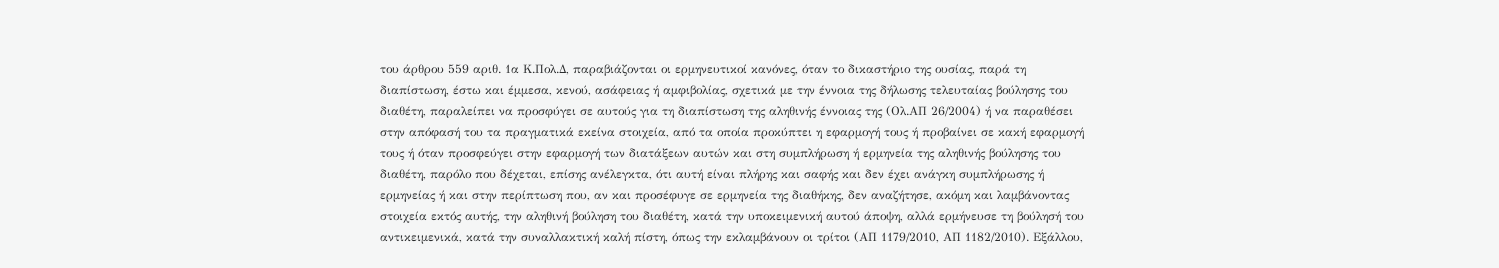του άρθρου 559 αριθ. 1α Κ.Πολ.Δ, παραβιάζονται οι ερμηνευτικοί κανόνες, όταν το δικαστήριο της ουσίας, παρά τη διαπίστωση, έστω και έμμεσα, κενού, ασάφειας ή αμφιβολίας, σχετικά με την έννοια της δήλωσης τελευταίας βούλησης του διαθέτη, παραλείπει να προσφύγει σε αυτούς για τη διαπίστωση της αληθινής έννοιας της (Ολ.ΑΠ 26/2004) ή να παραθέσει στην απόφασή του τα πραγματικά εκείνα στοιχεία, από τα οποία προκύπτει η εφαρμογή τους ή προβαίνει σε κακή εφαρμογή τους ή όταν προσφεύγει στην εφαρμογή των διατάξεων αυτών και στη συμπλήρωση ή ερμηνεία της αληθινής βούλησης του διαθέτη, παρόλο που δέχεται, επίσης ανέλεγκτα, ότι αυτή είναι πλήρης και σαφής και δεν έχει ανάγκη συμπλήρωσης ή ερμηνείας ή και στην περίπτωση που, αν και προσέφυγε σε ερμηνεία της διαθήκης, δεν αναζήτησε, ακόμη και λαμβάνοντας στοιχεία εκτός αυτής, την αληθινή βούληση του διαθέτη, κατά την υποκειμενική αυτού άποψη, αλλά ερμήνευσε τη βούλησή του αντικειμενικά, κατά την συναλλακτική καλή πίστη, όπως την εκλαμβάνουν οι τρίτοι (ΑΠ 1179/2010, ΑΠ 1182/2010). Εξάλλου,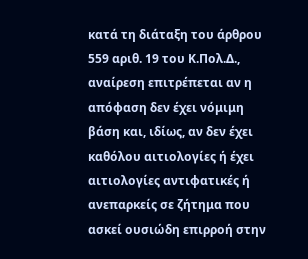κατά τη διάταξη του άρθρου 559 αριθ. 19 του Κ.Πολ.Δ., αναίρεση επιτρέπεται αν η απόφαση δεν έχει νόμιμη βάση και, ιδίως, αν δεν έχει καθόλου αιτιολογίες ή έχει αιτιολογίες αντιφατικές ή ανεπαρκείς σε ζήτημα που ασκεί ουσιώδη επιρροή στην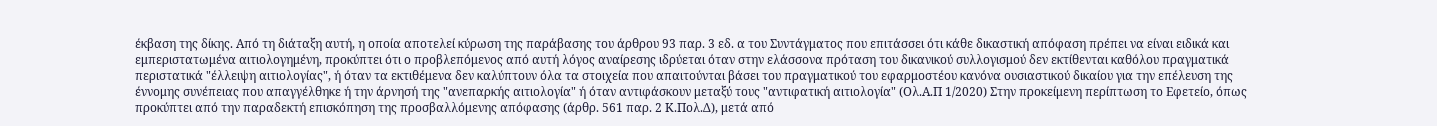έκβαση της δίκης. Από τη διάταξη αυτή, η οποία αποτελεί κύρωση της παράβασης του άρθρου 93 παρ. 3 εδ. α του Συντάγματος που επιτάσσει ότι κάθε δικαστική απόφαση πρέπει να είναι ειδικά και εμπεριστατωμένα αιτιολογημένη, προκύπτει ότι ο προβλεπόμενος από αυτή λόγος αναίρεσης ιδρύεται όταν στην ελάσσονα πρόταση του δικανικού συλλογισμού δεν εκτίθενται καθόλου πραγματικά περιστατικά "έλλειψη αιτιολογίας", ή όταν τα εκτιθέμενα δεν καλύπτουν όλα τα στοιχεία που απαιτούνται βάσει του πραγματικού του εφαρμοστέου κανόνα ουσιαστικού δικαίου για την επέλευση της έννομης συνέπειας που απαγγέλθηκε ή την άρνησή της "ανεπαρκής αιτιολογία" ή όταν αντιφάσκουν μεταξύ τους "αντιφατική αιτιολογία" (Ολ.Α.Π 1/2020) Στην προκείμενη περίπτωση το Εφετείο, όπως προκύπτει από την παραδεκτή επισκόπηση της προσβαλλόμενης απόφασης (άρθρ. 561 παρ. 2 Κ.Πολ.Δ), μετά από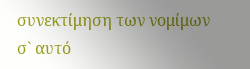συνεκτίμηση των νομίμων σ` αυτό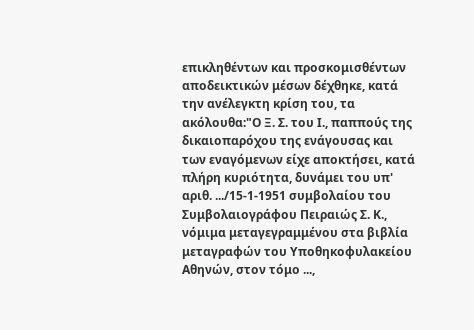επικληθέντων και προσκομισθέντων αποδεικτικών μέσων δέχθηκε, κατά την ανέλεγκτη κρίση του, τα ακόλουθα:"Ο Ξ. Σ. του Ι., παππούς της δικαιοπαρόχου της ενάγουσας και των εναγόμενων είχε αποκτήσει, κατά πλήρη κυριότητα, δυνάμει του υπ' αριθ. .../15-1-1951 συμβολαίου του Συμβολαιογράφου Πειραιώς Σ. Κ., νόμιμα μεταγεγραμμένου στα βιβλία μεταγραφών του Υποθηκοφυλακείου Αθηνών, στον τόμο ...,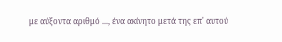με αύξοντα αριθμό ..., ένα ακίνητο μετά της επ' αυτού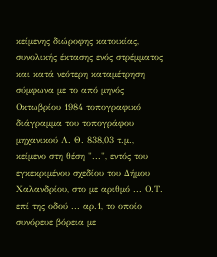κείμενης διώροφης κατοικίας, συνολικής έκτασης ενός στρέμματος και κατά νεότερη καταμέτρηση σύμφωνα με το από μηνός Οκτωβρίου 1984 τοπογραφικό διάγραμμα του τοπογράφου μηχανικού Λ. Θ. 838,03 τ.μ., κείμενο στη θέση "...", εντός του εγκεκριμένου σχεδίου του Δήμου Χαλανδρίου, στο με αριθμό ... Ο.Τ. επί της οδού ... αρ.1, το οποίο συνόρευε βόρεια με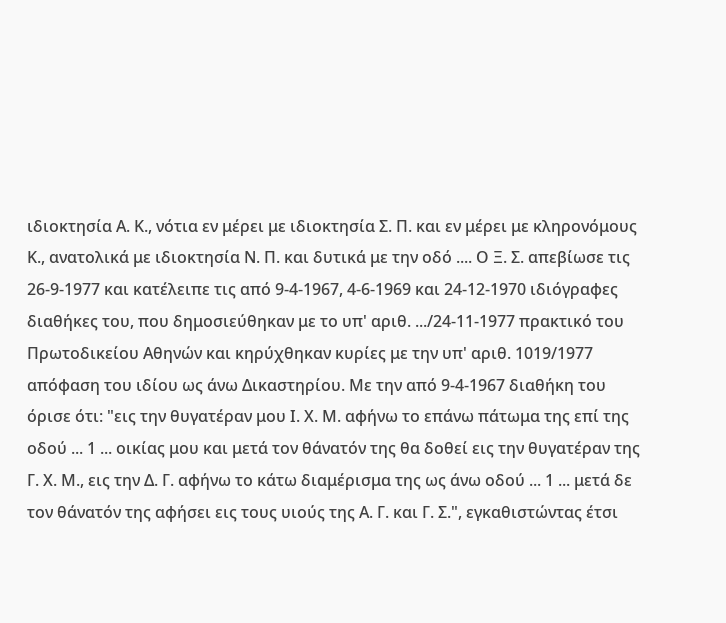ιδιοκτησία Α. Κ., νότια εν μέρει με ιδιοκτησία Σ. Π. και εν μέρει με κληρονόμους Κ., ανατολικά με ιδιοκτησία Ν. Π. και δυτικά με την οδό .... Ο Ξ. Σ. απεβίωσε τις 26-9-1977 και κατέλειπε τις από 9-4-1967, 4-6-1969 και 24-12-1970 ιδιόγραφες διαθήκες του, που δημοσιεύθηκαν με το υπ' αριθ. .../24-11-1977 πρακτικό του Πρωτοδικείου Αθηνών και κηρύχθηκαν κυρίες με την υπ' αριθ. 1019/1977 απόφαση του ιδίου ως άνω Δικαστηρίου. Με την από 9-4-1967 διαθήκη του όρισε ότι: "εις την θυγατέραν μου Ι. Χ. Μ. αφήνω το επάνω πάτωμα της επί της οδού ... 1 ... οικίας μου και μετά τον θάνατόν της θα δοθεί εις την θυγατέραν της Γ. Χ. Μ., εις την Δ. Γ. αφήνω το κάτω διαμέρισμα της ως άνω οδού ... 1 ... μετά δε τον θάνατόν της αφήσει εις τους υιούς της Α. Γ. και Γ. Σ.", εγκαθιστώντας έτσι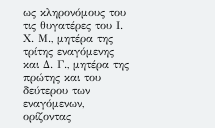ως κληρονόμους του τις θυγατέρες του Ι. Χ. Μ., μητέρα της τρίτης εναγόμενης και Δ. Γ., μητέρα της πρώτης και του δεύτερου των εναγόμενων, ορίζοντας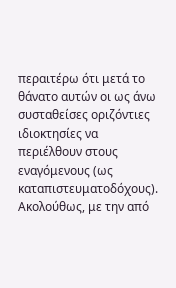περαιτέρω ότι μετά το θάνατο αυτών οι ως άνω συσταθείσες οριζόντιες ιδιοκτησίες να περιέλθουν στους εναγόμενους (ως καταπιστευματοδόχους). Ακολούθως, με την από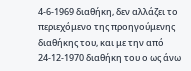4-6-1969 διαθήκη, δεν αλλάζει το περιεχόμενο της προηγούμενης διαθήκης του, και με την από 24-12-1970 διαθήκη του ο ως άνω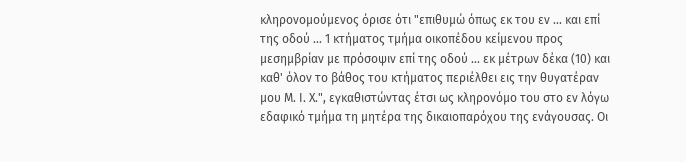κληρονομούμενος όρισε ότι "επιθυμώ όπως εκ του εν ... και επί της οδού ... 1 κτήματος τμήμα οικοπέδου κείμενου προς μεσημβρίαν με πρόσοψιν επί της οδού ... εκ μέτρων δέκα (10) και καθ' όλον το βάθος του κτήματος περιέλθει εις την θυγατέραν μου Μ. Ι. Χ.", εγκαθιστώντας έτσι ως κληρονόμο του στο εν λόγω εδαφικό τμήμα τη μητέρα της δικαιοπαρόχου της ενάγουσας. Οι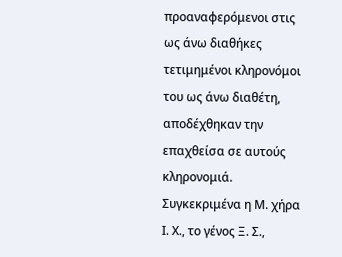προαναφερόμενοι στις ως άνω διαθήκες τετιμημένοι κληρονόμοι του ως άνω διαθέτη, αποδέχθηκαν την επαχθείσα σε αυτούς κληρονομιά. Συγκεκριμένα η Μ. χήρα Ι. Χ., το γένος Ξ. Σ.,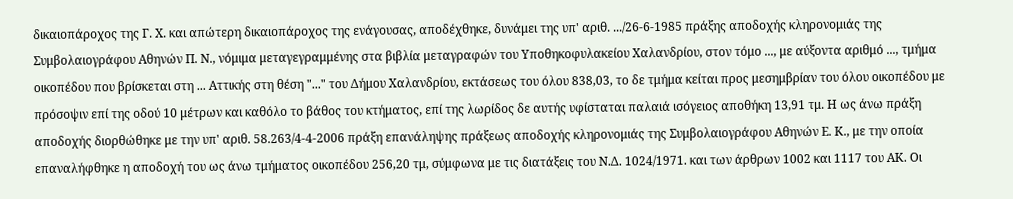δικαιοπάροχος της Γ. Χ. και απώτερη δικαιοπάροχος της ενάγουσας, αποδέχθηκε, δυνάμει της υπ' αριθ. .../26-6-1985 πράξης αποδοχής κληρονομιάς της Συμβολαιογράφου Αθηνών Π. Ν., νόμιμα μεταγεγραμμένης στα βιβλία μεταγραφών του Υποθηκοφυλακείου Χαλανδρίου, στον τόμο ..., με αύξοντα αριθμό ..., τμήμα οικοπέδου που βρίσκεται στη ... Αττικής στη θέση "..." του Δήμου Χαλανδρίου, εκτάσεως του όλου 838,03, το δε τμήμα κείται προς μεσημβρίαν του όλου οικοπέδου με πρόσοψιν επί της οδού 10 μέτρων και καθόλο το βάθος του κτήματος, επί της λωρίδος δε αυτής υφίσταται παλαιά ισόγειος αποθήκη 13,91 τμ. Η ως άνω πράξη αποδοχής διορθώθηκε με την υπ' αριθ. 58.263/4-4-2006 πράξη επανάληψης πράξεως αποδοχής κληρονομιάς της Συμβολαιογράφου Αθηνών Ε. Κ., με την οποία επαναλήφθηκε η αποδοχή του ως άνω τμήματος οικοπέδου 256,20 τμ, σύμφωνα με τις διατάξεις του Ν.Δ. 1024/1971. και των άρθρων 1002 και 1117 του ΑΚ. Οι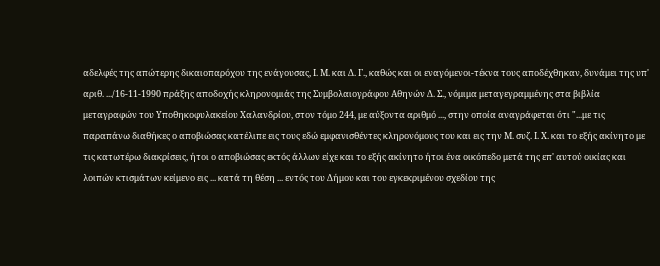αδελφές της απώτερης δικαιοπαρόχου της ενάγουσας, Ι. Μ. και Δ. Γ., καθώς και οι εναγόμενοι-τέκνα τους αποδέχθηκαν, δυνάμει της υπ' αριθ. .../16-11-1990 πράξης αποδοχής κληρονομιάς της Συμβολαιογράφου Αθηνών Δ. Σ., νόμιμα μεταγεγραμμένης στα βιβλία μεταγραφών του Υποθηκοφυλακείου Χαλανδρίου, στον τόμο 244, με αύξοντα αριθμό ..., στην οποία αναγράφεται ότι "...με τις παραπάνω διαθήκες ο αποβιώσας κατέλιπε εις τους εδώ εμφανισθέντες κληρονόμους του και εις την Μ. συζ. Ι. Χ. και το εξής ακίνητο με τις κατωτέρω διακρίσεις, ήτοι ο αποβιώσας εκτός άλλων είχε και το εξής ακίνητο ήτοι ένα οικόπεδο μετά της επ' αυτού οικίας και λοιπών κτισμάτων κείμενο εις ... κατά τη θέση ... εντός του Δήμου και του εγκεκριμένου σχεδίου της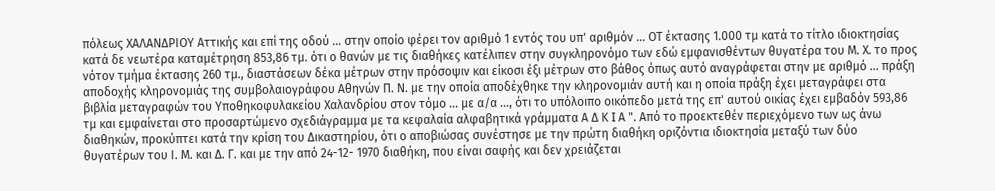πόλεως ΧΑΛΑΝΔΡΙΟΥ Αττικής και επί της οδού ... στην οποίο φέρει τον αριθμό 1 εντός του υπ' αριθμόν ... ΟΤ έκτασης 1.000 τμ κατά το τίτλο ιδιοκτησίας κατά δε νεωτέρα καταμέτρηση 853,86 τμ. ότι ο θανών με τις διαθήκες κατέλιπεν στην συγκληρονόμο των εδώ εμφανισθέντων θυγατέρα του Μ. Χ. το προς νότον τμήμα έκτασης 260 τμ., διαστάσεων δέκα μέτρων στην πρόσοψιν και είκοσι έξι μέτρων στο βάθος όπως αυτό αναγράφεται στην με αριθμό ... πράξη αποδοχής κληρονομιάς της συμβολαιογράφου Αθηνών Π. Ν. με την οποία αποδέχθηκε την κληρονομιάν αυτή και η οποία πράξη έχει μεταγράφει στα βιβλία μεταγραφών του Υποθηκοφυλακείου Χαλανδρίου στον τόμο ... με α/α ..., ότι το υπόλοιπο οικόπεδο μετά της επ' αυτού οικίας έχει εμβαδόν 593,86 τμ και εμφαίνεται στο προσαρτώμενο σχεδιάγραμμα με τα κεφαλαία αλφαβητικά γράμματα Α Δ Κ I Α ". Από το προεκτεθέν περιεχόμενο των ως άνω διαθηκών, προκύπτει κατά την κρίση του Δικαστηρίου, ότι ο αποβιώσας συνέστησε με την πρώτη διαθήκη οριζόντια ιδιοκτησία μεταξύ των δύο θυγατέρων του Ι. Μ. και Δ. Γ. και με την από 24-12- 1970 διαθήκη, που είναι σαφής και δεν χρειάζεται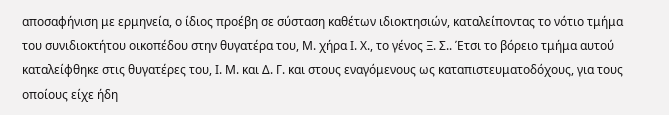αποσαφήνιση με ερμηνεία, ο ίδιος προέβη σε σύσταση καθέτων ιδιοκτησιών, καταλείποντας το νότιο τμήμα του συνιδιοκτήτου οικοπέδου στην θυγατέρα του, Μ. χήρα Ι. Χ., το γένος Ξ. Σ.. Έτσι το βόρειο τμήμα αυτού καταλείφθηκε στις θυγατέρες του, Ι. Μ. και Δ. Γ. και στους εναγόμενους ως καταπιστευματοδόχους, για τους οποίους είχε ήδη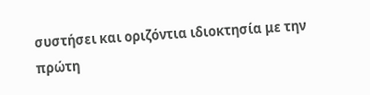συστήσει και οριζόντια ιδιοκτησία με την πρώτη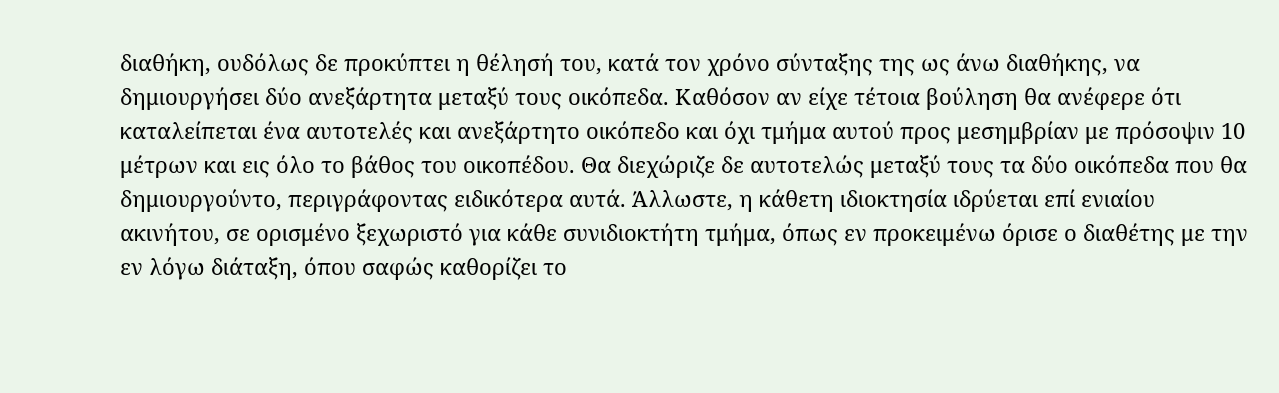διαθήκη, ουδόλως δε προκύπτει η θέλησή του, κατά τον χρόνο σύνταξης της ως άνω διαθήκης, να δημιουργήσει δύο ανεξάρτητα μεταξύ τους οικόπεδα. Καθόσον αν είχε τέτοια βούληση θα ανέφερε ότι καταλείπεται ένα αυτοτελές και ανεξάρτητο οικόπεδο και όχι τμήμα αυτού προς μεσημβρίαν με πρόσοψιν 10 μέτρων και εις όλο το βάθος του οικοπέδου. Θα διεχώριζε δε αυτοτελώς μεταξύ τους τα δύο οικόπεδα που θα δημιουργούντο, περιγράφοντας ειδικότερα αυτά. Άλλωστε, η κάθετη ιδιοκτησία ιδρύεται επί ενιαίου ακινήτου, σε ορισμένο ξεχωριστό για κάθε συνιδιοκτήτη τμήμα, όπως εν προκειμένω όρισε ο διαθέτης με την εν λόγω διάταξη, όπου σαφώς καθορίζει το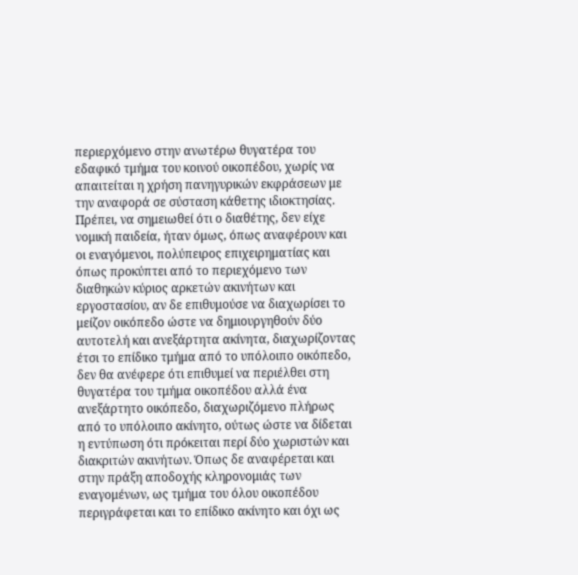περιερχόμενο στην ανωτέρω θυγατέρα του εδαφικό τμήμα του κοινού οικοπέδου, χωρίς να απαιτείται η χρήση πανηγυρικών εκφράσεων με την αναφορά σε σύσταση κάθετης ιδιοκτησίας. Πρέπει, να σημειωθεί ότι ο διαθέτης, δεν είχε νομική παιδεία, ήταν όμως, όπως αναφέρουν και οι εναγόμενοι, πολύπειρος επιχειρηματίας και όπως προκύπτει από το περιεχόμενο των διαθηκών κύριος αρκετών ακινήτων και εργοστασίου, αν δε επιθυμούσε να διαχωρίσει το μείζον οικόπεδο ώστε να δημιουργηθούν δύο αυτοτελή και ανεξάρτητα ακίνητα, διαχωρίζοντας έτσι το επίδικο τμήμα από το υπόλοιπο οικόπεδο, δεν θα ανέφερε ότι επιθυμεί να περιέλθει στη θυγατέρα του τμήμα οικοπέδου αλλά ένα ανεξάρτητο οικόπεδο, διαχωριζόμενο πλήρως από το υπόλοιπο ακίνητο, ούτως ώστε να δίδεται η εντύπωση ότι πρόκειται περί δύο χωριστών και διακριτών ακινήτων. Όπως δε αναφέρεται και στην πράξη αποδοχής κληρονομιάς των εναγομένων, ως τμήμα του όλου οικοπέδου περιγράφεται και το επίδικο ακίνητο και όχι ως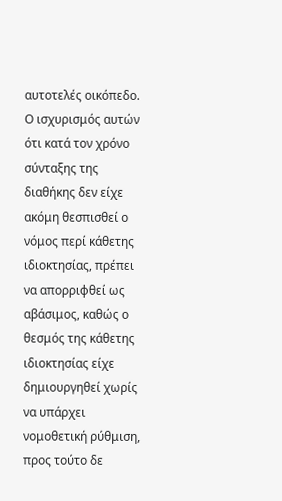αυτοτελές οικόπεδο. Ο ισχυρισμός αυτών ότι κατά τον χρόνο σύνταξης της διαθήκης δεν είχε ακόμη θεσπισθεί ο νόμος περί κάθετης ιδιοκτησίας, πρέπει να απορριφθεί ως αβάσιμος, καθώς ο θεσμός της κάθετης ιδιοκτησίας είχε δημιουργηθεί χωρίς να υπάρχει νομοθετική ρύθμιση, προς τούτο δε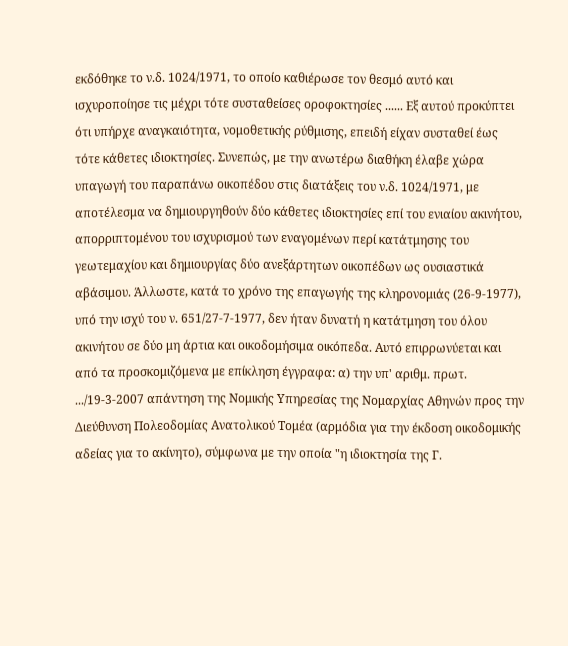εκδόθηκε το ν.δ. 1024/1971, το οποίο καθιέρωσε τον θεσμό αυτό και ισχυροποίησε τις μέχρι τότε συσταθείσες οροφοκτησίες ...... Εξ αυτού προκύπτει ότι υπήρχε αναγκαιότητα, νομοθετικής ρύθμισης, επειδή είχαν συσταθεί έως τότε κάθετες ιδιοκτησίες. Συνεπώς, με την ανωτέρω διαθήκη έλαβε χώρα υπαγωγή του παραπάνω οικοπέδου στις διατάξεις του ν.δ. 1024/1971, με αποτέλεσμα να δημιουργηθούν δύο κάθετες ιδιοκτησίες επί του ενιαίου ακινήτου, απορριπτομένου του ισχυρισμού των εναγομένων περί κατάτμησης του γεωτεμαχίου και δημιουργίας δύο ανεξάρτητων οικοπέδων ως ουσιαστικά αβάσιμου. Άλλωστε, κατά το χρόνο της επαγωγής της κληρονομιάς (26-9-1977), υπό την ισχύ του ν. 651/27-7-1977, δεν ήταν δυνατή η κατάτμηση του όλου ακινήτου σε δύο μη άρτια και οικοδομήσιμα οικόπεδα. Αυτό επιρρωνύεται και από τα προσκομιζόμενα με επίκληση έγγραφα: α) την υπ' αριθμ. πρωτ. .../19-3-2007 απάντηση της Νομικής Υπηρεσίας της Νομαρχίας Αθηνών προς την Διεύθυνση Πολεοδομίας Ανατολικού Τομέα (αρμόδια για την έκδοση οικοδομικής αδείας για το ακίνητο), σύμφωνα με την οποία "η ιδιοκτησία της Γ.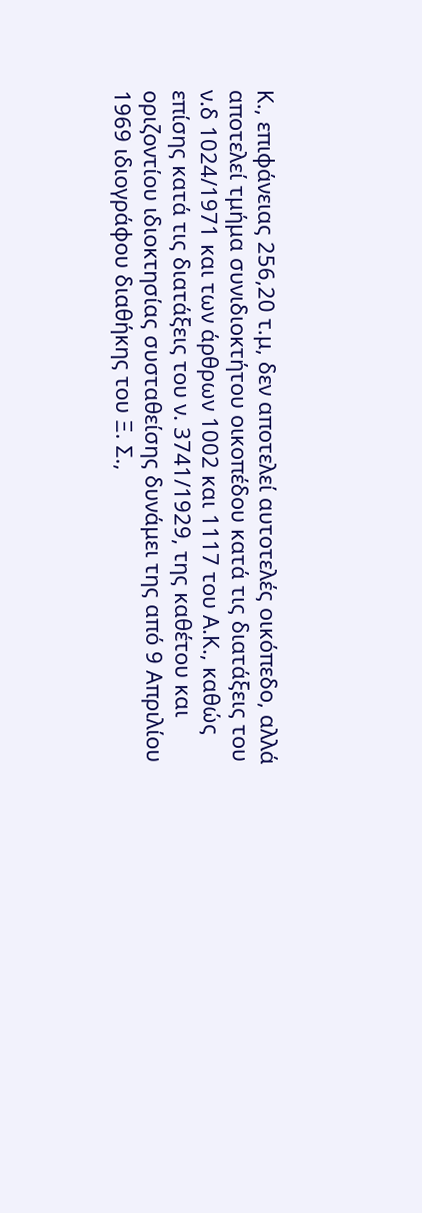Κ., επιφάνειας 256,20 τ.μ, δεν αποτελεί αυτοτελές οικόπεδο, αλλά αποτελεί τμήμα συνιδιοκτήτου οικοπέδου κατά τις διατάξεις του ν.δ 1024/1971 και των άρθρων 1002 και 1117 του Α.Κ., καθώς επίσης κατά τις διατάξεις του ν. 3741/1929, της καθέτου και οριζοντίου ιδιοκτησίας συσταθείσης δυνάμει της από 9 Απριλίου 1969 ιδιογράφου διαθήκης του Ξ. Σ.,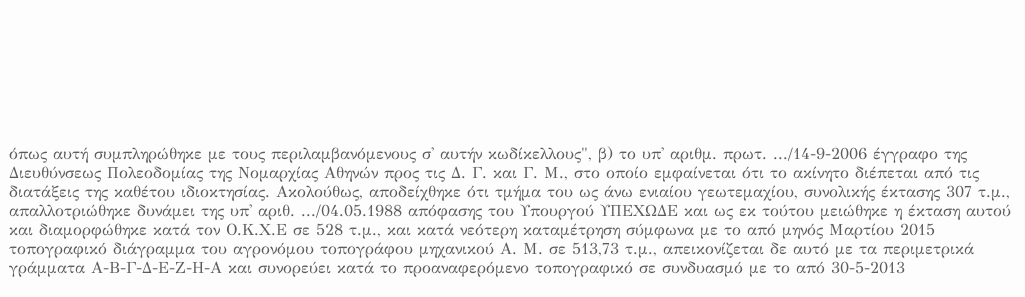όπως αυτή συμπληρώθηκε με τους περιλαμβανόμενους σ' αυτήν κωδίκελλους", β) το υπ' αριθμ. πρωτ. .../14-9-2006 έγγραφο της Διευθύνσεως Πολεοδομίας της Νομαρχίας Αθηνών προς τις Δ. Γ. και Γ. Μ., στο οποίο εμφαίνεται ότι το ακίνητο διέπεται από τις διατάξεις της καθέτου ιδιοκτησίας. Ακολούθως, αποδείχθηκε ότι τμήμα του ως άνω ενιαίου γεωτεμαχίου, συνολικής έκτασης 307 τ.μ., απαλλοτριώθηκε δυνάμει της υπ' αριθ. .../04.05.1988 απόφασης του Υπουργού ΥΠΕΧΩΔΕ και ως εκ τούτου μειώθηκε η έκταση αυτού και διαμορφώθηκε κατά τον Ο.Κ.Χ.Ε σε 528 τ.μ., και κατά νεότερη καταμέτρηση σύμφωνα με το από μηνός Μαρτίου 2015 τοπογραφικό διάγραμμα του αγρονόμου τοπογράφου μηχανικού Α. Μ. σε 513,73 τ.μ., απεικονίζεται δε αυτό με τα περιμετρικά γράμματα Α-Β-Γ-Δ-Ε-Ζ-Η-Α και συνορεύει κατά το προαναφερόμενο τοπογραφικό σε συνδυασμό με το από 30-5-2013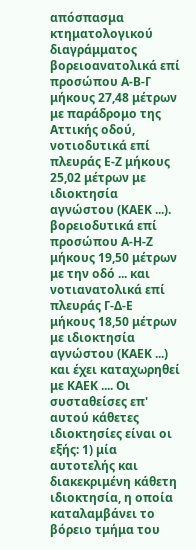απόσπασμα κτηματολογικού διαγράμματος βορειοανατολικά επί προσώπου Α-Β-Γ μήκους 27,48 μέτρων με παράδρομο της Αττικής οδού, νοτιοδυτικά επί πλευράς Ε-Ζ μήκους 25,02 μέτρων με ιδιοκτησία αγνώστου (ΚΑΕΚ ...). βορειοδυτικά επί προσώπου Α-Η-Ζ μήκους 19,50 μέτρων με την οδό ... και νοτιανατολικά επί πλευράς Γ-Δ-Ε μήκους 18,50 μέτρων με ιδιοκτησία αγνώστου (ΚΑΕΚ ...) και έχει καταχωρηθεί με ΚΑΕΚ .... Οι συσταθείσες επ' αυτού κάθετες ιδιοκτησίες είναι οι εξής: 1) μία αυτοτελής και διακεκριμένη κάθετη ιδιοκτησία, η οποία καταλαμβάνει το βόρειο τμήμα του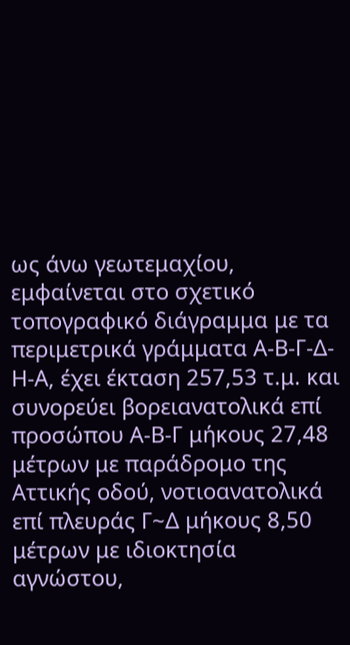ως άνω γεωτεμαχίου, εμφαίνεται στο σχετικό τοπογραφικό διάγραμμα με τα περιμετρικά γράμματα Α-Β-Γ-Δ-Η-Α, έχει έκταση 257,53 τ.μ. και συνορεύει βορειανατολικά επί προσώπου Α-Β-Γ μήκους 27,48 μέτρων με παράδρομο της Αττικής οδού, νοτιοανατολικά επί πλευράς Γ~Δ μήκους 8,50 μέτρων με ιδιοκτησία αγνώστου,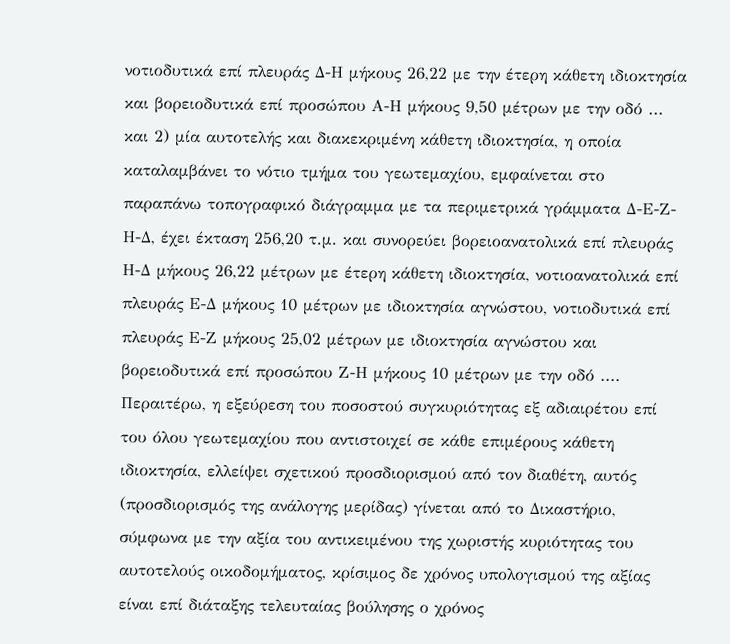νοτιοδυτικά επί πλευράς Δ-Η μήκους 26,22 με την έτερη κάθετη ιδιοκτησία και βορειοδυτικά επί προσώπου Α-Η μήκους 9,50 μέτρων με την οδό ... και 2) μία αυτοτελής και διακεκριμένη κάθετη ιδιοκτησία, η οποία καταλαμβάνει το νότιο τμήμα του γεωτεμαχίου, εμφαίνεται στο παραπάνω τοπογραφικό διάγραμμα με τα περιμετρικά γράμματα Δ-Ε-Ζ-Η-Δ, έχει έκταση 256,20 τ.μ. και συνορεύει βορειοανατολικά επί πλευράς Η-Δ μήκους 26,22 μέτρων με έτερη κάθετη ιδιοκτησία, νοτιοανατολικά επί πλευράς Ε-Δ μήκους 10 μέτρων με ιδιοκτησία αγνώστου, νοτιοδυτικά επί πλευράς Ε-Ζ μήκους 25,02 μέτρων με ιδιοκτησία αγνώστου και βορειοδυτικά επί προσώπου Ζ-Η μήκους 10 μέτρων με την οδό .... Περαιτέρω, η εξεύρεση του ποσοστού συγκυριότητας εξ αδιαιρέτου επί του όλου γεωτεμαχίου που αντιστοιχεί σε κάθε επιμέρους κάθετη ιδιοκτησία, ελλείψει σχετικού προσδιορισμού από τον διαθέτη, αυτός (προσδιορισμός της ανάλογης μερίδας) γίνεται από το Δικαστήριο, σύμφωνα με την αξία του αντικειμένου της χωριστής κυριότητας του αυτοτελούς οικοδομήματος, κρίσιμος δε χρόνος υπολογισμού της αξίας είναι επί διάταξης τελευταίας βούλησης ο χρόνος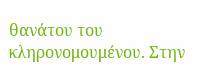θανάτου του κληρονομουμένου. Στην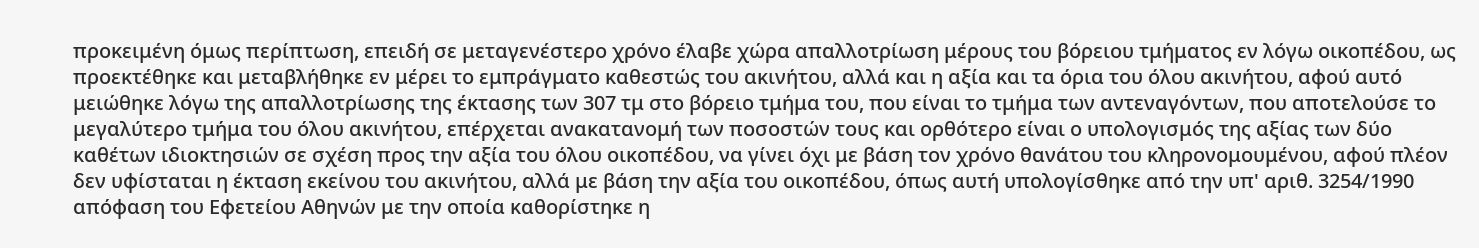προκειμένη όμως περίπτωση, επειδή σε μεταγενέστερο χρόνο έλαβε χώρα απαλλοτρίωση μέρους του βόρειου τμήματος εν λόγω οικοπέδου, ως προεκτέθηκε και μεταβλήθηκε εν μέρει το εμπράγματο καθεστώς του ακινήτου, αλλά και η αξία και τα όρια του όλου ακινήτου, αφού αυτό μειώθηκε λόγω της απαλλοτρίωσης της έκτασης των 307 τμ στο βόρειο τμήμα του, που είναι το τμήμα των αντεναγόντων, που αποτελούσε το μεγαλύτερο τμήμα του όλου ακινήτου, επέρχεται ανακατανομή των ποσοστών τους και ορθότερο είναι ο υπολογισμός της αξίας των δύο καθέτων ιδιοκτησιών σε σχέση προς την αξία του όλου οικοπέδου, να γίνει όχι με βάση τον χρόνο θανάτου του κληρονομουμένου, αφού πλέον δεν υφίσταται η έκταση εκείνου του ακινήτου, αλλά με βάση την αξία του οικοπέδου, όπως αυτή υπολογίσθηκε από την υπ' αριθ. 3254/1990 απόφαση του Εφετείου Αθηνών με την οποία καθορίστηκε η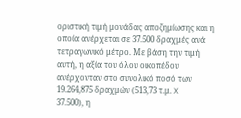οριστική τιμή μονάδας αποζημίωσης και η οποία ανέρχεται σε 37.500 δραχμές ανά τετραγωνικό μέτρο. Με βάση την τιμή αυτή, η αξία του όλου οικοπέδου ανέρχονταν στο συνολικό ποσό των 19.264,875 δραχμών (513,73 τ.μ. X 37.500), η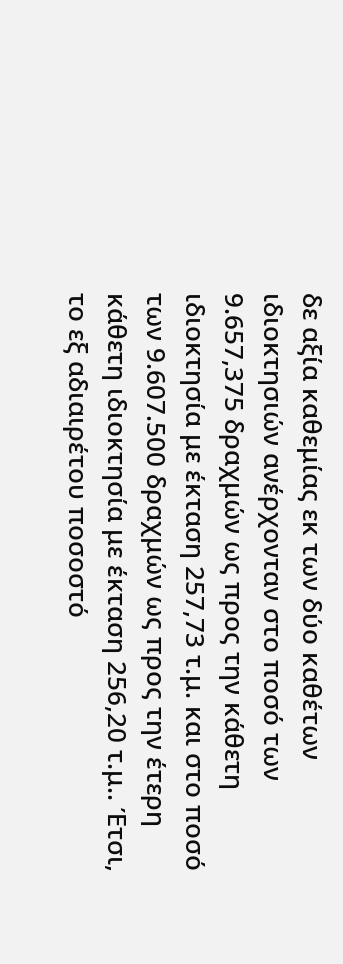δε αξία καθεμίας εκ των δύο καθέτων ιδιοκτησιών ανέρχονταν στο ποσό των 9.657,375 δραχμών ως προς την κάθετη ιδιοκτησία με έκταση 257,73 τ.μ. και στο ποσό των 9.607.500 δραχμών ως προς την έτερη κάθετη ιδιοκτησία με έκταση 256,20 τ.μ.. Έτσι, το εξ αδιαιρέτου ποσοστό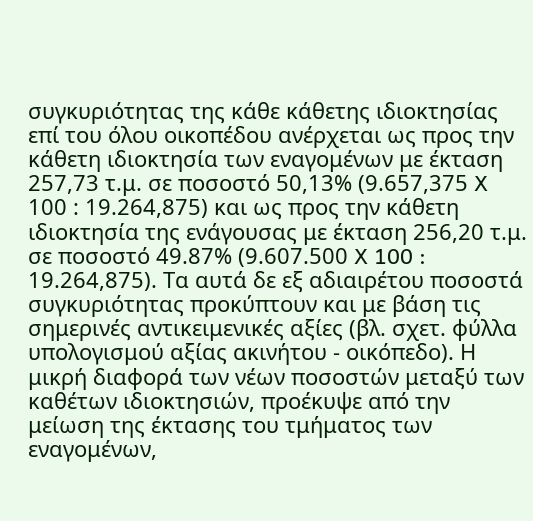συγκυριότητας της κάθε κάθετης ιδιοκτησίας επί του όλου οικοπέδου ανέρχεται ως προς την κάθετη ιδιοκτησία των εναγομένων με έκταση 257,73 τ.μ. σε ποσοστό 50,13% (9.657,375 X 100 : 19.264,875) και ως προς την κάθετη ιδιοκτησία της ενάγουσας με έκταση 256,20 τ.μ. σε ποσοστό 49.87% (9.607.500 X 100 : 19.264,875). Τα αυτά δε εξ αδιαιρέτου ποσοστά συγκυριότητας προκύπτουν και με βάση τις σημερινές αντικειμενικές αξίες (βλ. σχετ. φύλλα υπολογισμού αξίας ακινήτου - οικόπεδο). Η μικρή διαφορά των νέων ποσοστών μεταξύ των καθέτων ιδιοκτησιών, προέκυψε από την μείωση της έκτασης του τμήματος των εναγομένων,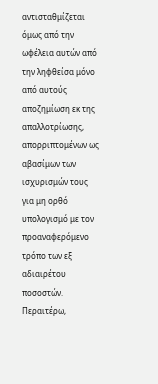αντισταθμίζεται όμως από την ωφέλεια αυτών από την ληφθείσα μόνο από αυτούς αποζημίωση εκ της απαλλοτρίωσης, απορριπτομένων ως αβασίμων των ισχυρισμών τους για μη ορθό υπολογισμό με τον προαναφερόμενο τρόπο των εξ αδιαιρέτου ποσοστών. Περαιτέρω,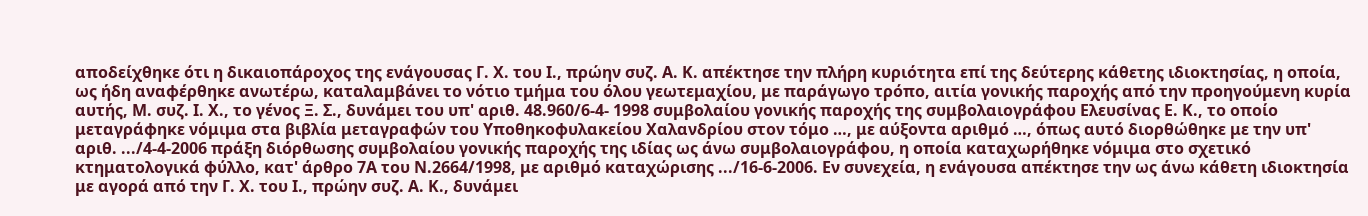αποδείχθηκε ότι η δικαιοπάροχος της ενάγουσας Γ. Χ. του Ι., πρώην συζ. Α. Κ. απέκτησε την πλήρη κυριότητα επί της δεύτερης κάθετης ιδιοκτησίας, η οποία, ως ήδη αναφέρθηκε ανωτέρω, καταλαμβάνει το νότιο τμήμα του όλου γεωτεμαχίου, με παράγωγο τρόπο, αιτία γονικής παροχής από την προηγούμενη κυρία αυτής, Μ. συζ. Ι. Χ., το γένος Ξ. Σ., δυνάμει του υπ' αριθ. 48.960/6-4- 1998 συμβολαίου γονικής παροχής της συμβολαιογράφου Ελευσίνας Ε. Κ., το οποίο μεταγράφηκε νόμιμα στα βιβλία μεταγραφών του Υποθηκοφυλακείου Χαλανδρίου στον τόμο …, με αύξοντα αριθμό …, όπως αυτό διορθώθηκε με την υπ' αριθ. .../4-4-2006 πράξη διόρθωσης συμβολαίου γονικής παροχής της ιδίας ως άνω συμβολαιογράφου, η οποία καταχωρήθηκε νόμιμα στο σχετικό κτηματολογικά φύλλο, κατ' άρθρο 7Α του Ν.2664/1998, με αριθμό καταχώρισης .../16-6-2006. Εν συνεχεία, η ενάγουσα απέκτησε την ως άνω κάθετη ιδιοκτησία με αγορά από την Γ. Χ. του Ι., πρώην συζ. Α. Κ., δυνάμει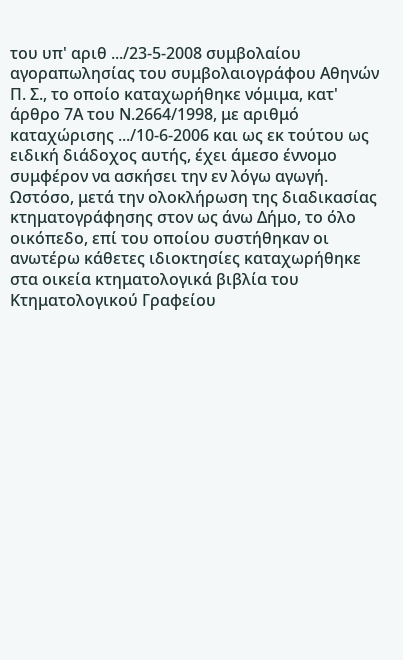του υπ' αριθ .../23-5-2008 συμβολαίου αγοραπωλησίας του συμβολαιογράφου Αθηνών Π. Σ., το οποίο καταχωρήθηκε νόμιμα, κατ' άρθρο 7Α του Ν.2664/1998, με αριθμό καταχώρισης .../10-6-2006 και ως εκ τούτου ως ειδική διάδοχος αυτής, έχει άμεσο έννομο συμφέρον να ασκήσει την εν λόγω αγωγή. Ωστόσο, μετά την ολοκλήρωση της διαδικασίας κτηματογράφησης στον ως άνω Δήμο, το όλο οικόπεδο, επί του οποίου συστήθηκαν οι ανωτέρω κάθετες ιδιοκτησίες καταχωρήθηκε στα οικεία κτηματολογικά βιβλία του Κτηματολογικού Γραφείου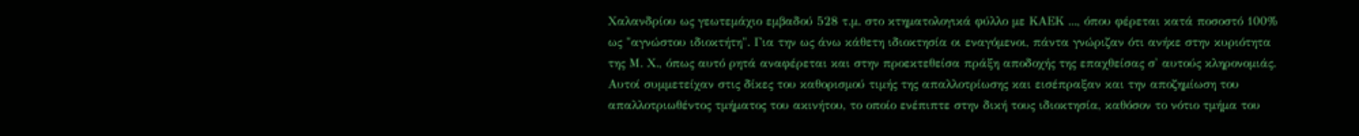Χαλανδρίου ως γεωτεμάχιο εμβαδού 528 τ.μ. στο κτηματολογικά φύλλο με ΚΑΕΚ ..., όπου φέρεται κατά ποσοστό 100% ως "αγνώστου ιδιοκτήτη". Για την ως άνω κάθετη ιδιοκτησία οι εναγόμενοι, πάντα γνώριζαν ότι ανήκε στην κυριότητα της Μ. Χ., όπως αυτό ρητά αναφέρεται και στην προεκτεθείσα πράξη αποδοχής της επαχθείσας σ' αυτούς κληρονομιάς. Αυτοί συμμετείχαν στις δίκες του καθορισμού τιμής της απαλλοτρίωσης και εισέπραξαν και την αποζημίωση του απαλλοτριωθέντος τμήματος του ακινήτου, το οποίο ενέπιπτε στην δική τους ιδιοκτησία, καθόσον το νότιο τμήμα του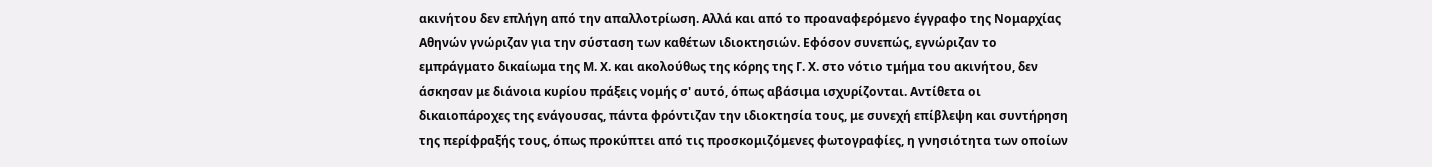ακινήτου δεν επλήγη από την απαλλοτρίωση. Αλλά και από το προαναφερόμενο έγγραφο της Νομαρχίας Αθηνών γνώριζαν για την σύσταση των καθέτων ιδιοκτησιών. Εφόσον συνεπώς, εγνώριζαν το εμπράγματο δικαίωμα της Μ. Χ. και ακολούθως της κόρης της Γ. Χ. στο νότιο τμήμα του ακινήτου, δεν άσκησαν με διάνοια κυρίου πράξεις νομής σ' αυτό, όπως αβάσιμα ισχυρίζονται. Αντίθετα οι δικαιοπάροχες της ενάγουσας, πάντα φρόντιζαν την ιδιοκτησία τους, με συνεχή επίβλεψη και συντήρηση της περίφραξής τους, όπως προκύπτει από τις προσκομιζόμενες φωτογραφίες, η γνησιότητα των οποίων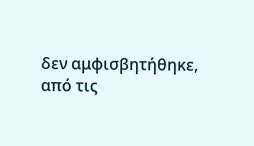δεν αμφισβητήθηκε, από τις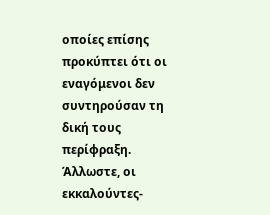οποίες επίσης προκύπτει ότι οι εναγόμενοι δεν συντηρούσαν τη δική τους περίφραξη. Άλλωστε, οι εκκαλούντες-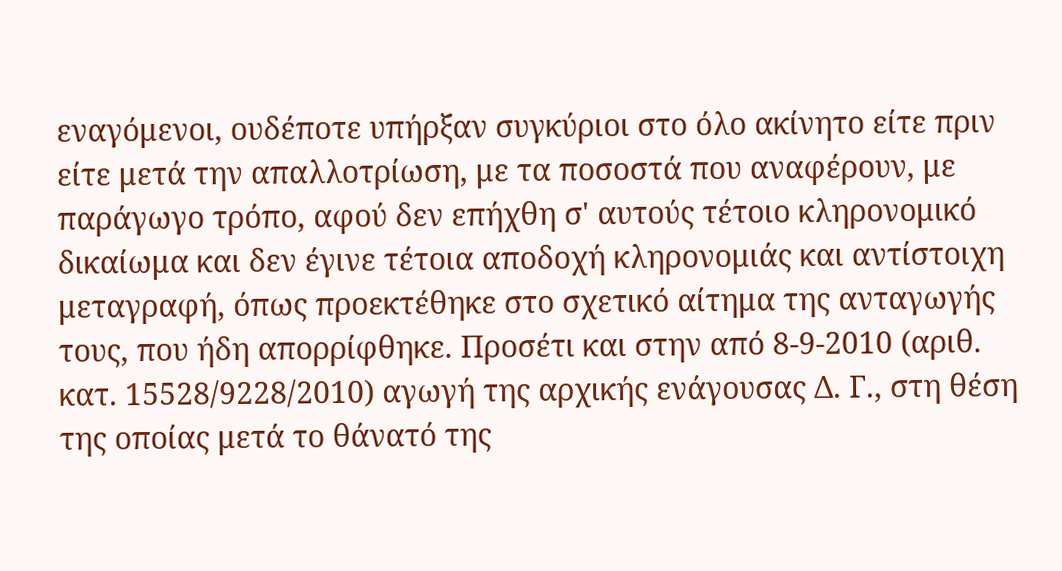εναγόμενοι, ουδέποτε υπήρξαν συγκύριοι στο όλο ακίνητο είτε πριν είτε μετά την απαλλοτρίωση, με τα ποσοστά που αναφέρουν, με παράγωγο τρόπο, αφού δεν επήχθη σ' αυτούς τέτοιο κληρονομικό δικαίωμα και δεν έγινε τέτοια αποδοχή κληρονομιάς και αντίστοιχη μεταγραφή, όπως προεκτέθηκε στο σχετικό αίτημα της ανταγωγής τους, που ήδη απορρίφθηκε. Προσέτι και στην από 8-9-2010 (αριθ. κατ. 15528/9228/2010) αγωγή της αρχικής ενάγουσας Δ. Γ., στη θέση της οποίας μετά το θάνατό της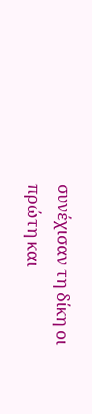συνέχισαν τη δίκη οι πρώτη και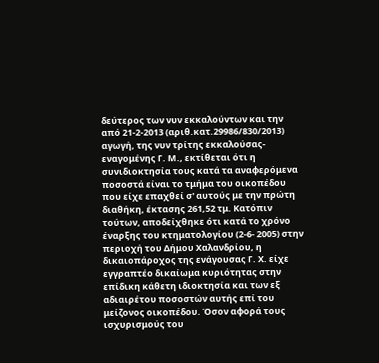δεύτερος των νυν εκκαλούντων και την από 21-2-2013 (αριθ.κατ.29986/830/2013) αγωγή, της νυν τρίτης εκκαλούσας-εναγομένης Γ. Μ., εκτίθεται ότι η συνιδιοκτησία τους κατά τα αναφερόμενα ποσοστά είναι το τμήμα του οικοπέδου που είχε επαχθεί σ' αυτούς με την πρώτη διαθήκη, έκτασης 261,52 τμ. Κατόπιν τούτων, αποδείχθηκε ότι κατά το χρόνο έναρξης του κτηματολογίου (2-6- 2005) στην περιοχή του Δήμου Χαλανδρίου, η δικαιοπάροχος της ενάγουσας Γ. Χ. είχε εγγραπτέο δικαίωμα κυριότητας στην επίδικη κάθετη ιδιοκτησία και των εξ αδιαιρέτου ποσοστών αυτής επί του μείζονος οικοπέδου. Όσον αφορά τους ισχυρισμούς του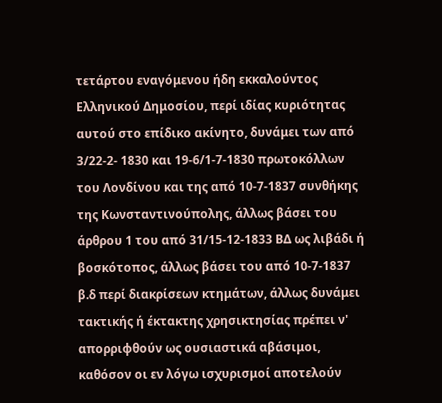τετάρτου εναγόμενου ήδη εκκαλούντος Ελληνικού Δημοσίου, περί ιδίας κυριότητας αυτού στο επίδικο ακίνητο, δυνάμει των από 3/22-2- 1830 και 19-6/1-7-1830 πρωτοκόλλων του Λονδίνου και της από 10-7-1837 συνθήκης της Κωνσταντινούπολης, άλλως βάσει του άρθρου 1 του από 31/15-12-1833 ΒΔ ως λιβάδι ή βοσκότοπος, άλλως βάσει του από 10-7-1837 β.δ περί διακρίσεων κτημάτων, άλλως δυνάμει τακτικής ή έκτακτης χρησικτησίας πρέπει ν' απορριφθούν ως ουσιαστικά αβάσιμοι, καθόσον οι εν λόγω ισχυρισμοί αποτελούν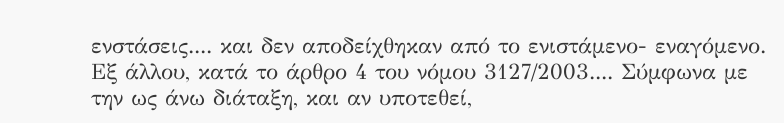ενστάσεις.... και δεν αποδείχθηκαν από το ενιστάμενο- εναγόμενο. Εξ άλλου, κατά το άρθρο 4 του νόμου 3127/2003.... Σύμφωνα με την ως άνω διάταξη, και αν υποτεθεί,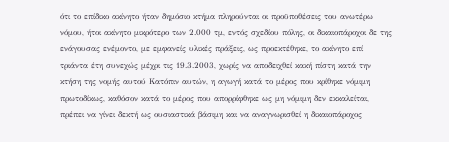ότι το επίδικο ακίνητο ήταν δημόσιο κτήμα πληρούνται οι προϋποθέσεις του ανωτέρω νόμου, ήτοι ακίνητο μικρότερο των 2.000 τμ, εντός σχεδίου πόλης, οι δικαιοπάροχοι δε της ενάγουσας ενέμοντο, με εμφανείς υλικές πράξεις, ως προεκτέθηκε, το ακίνητο επί τριάντα έτη συνεχώς μέχρι τις 19.3.2003, χωρίς να αποδειχθεί κακή πίστη κατά την κτήση της νομής αυτού Κατόπιν αυτών, η αγωγή κατά το μέρος που κρίθηκε νόμιμη πρωτοδίκως, καθόσον κατά το μέρος που απορρίφθηκε ως μη νόμιμη δεν εκκαλείται, πρέπει να γίνει δεκτή ως ουσιαστικά βάσιμη και να αναγνωρισθεί η δικαιοπάροχος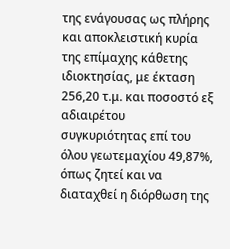της ενάγουσας ως πλήρης και αποκλειστική κυρία της επίμαχης κάθετης ιδιοκτησίας, με έκταση 256,20 τ.μ. και ποσοστό εξ αδιαιρέτου συγκυριότητας επί του όλου γεωτεμαχίου 49,87%, όπως ζητεί και να διαταχθεί η διόρθωση της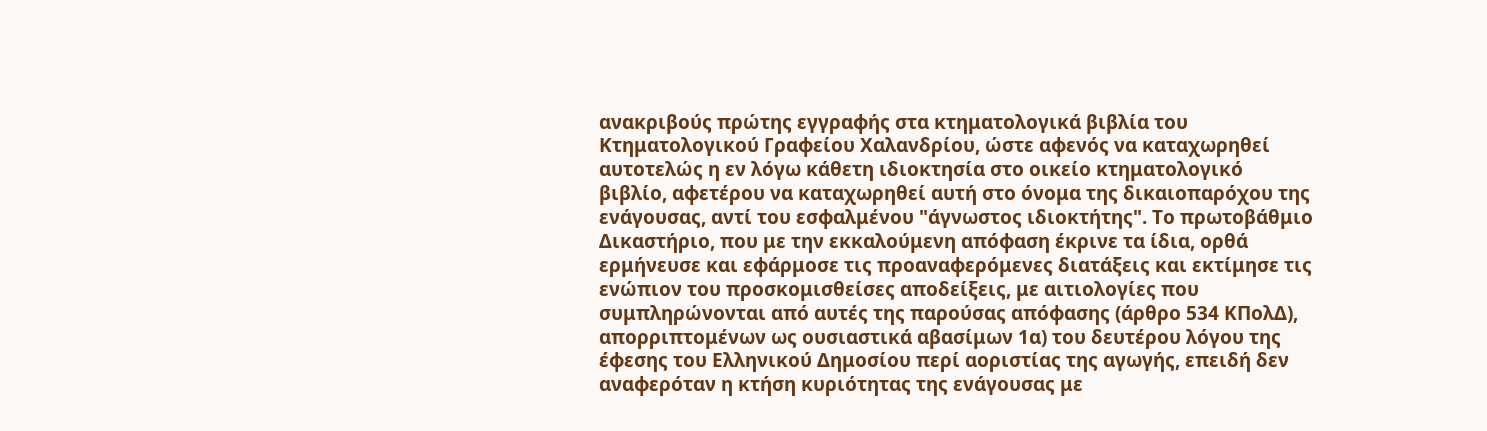ανακριβούς πρώτης εγγραφής στα κτηματολογικά βιβλία του Κτηματολογικού Γραφείου Χαλανδρίου, ώστε αφενός να καταχωρηθεί αυτοτελώς η εν λόγω κάθετη ιδιοκτησία στο οικείο κτηματολογικό βιβλίο, αφετέρου να καταχωρηθεί αυτή στο όνομα της δικαιοπαρόχου της ενάγουσας, αντί του εσφαλμένου "άγνωστος ιδιοκτήτης". Το πρωτοβάθμιο Δικαστήριο, που με την εκκαλούμενη απόφαση έκρινε τα ίδια, ορθά ερμήνευσε και εφάρμοσε τις προαναφερόμενες διατάξεις και εκτίμησε τις ενώπιον του προσκομισθείσες αποδείξεις, με αιτιολογίες που συμπληρώνονται από αυτές της παρούσας απόφασης (άρθρο 534 ΚΠολΔ), απορριπτομένων ως ουσιαστικά αβασίμων 1α) του δευτέρου λόγου της έφεσης του Ελληνικού Δημοσίου περί αοριστίας της αγωγής, επειδή δεν αναφερόταν η κτήση κυριότητας της ενάγουσας με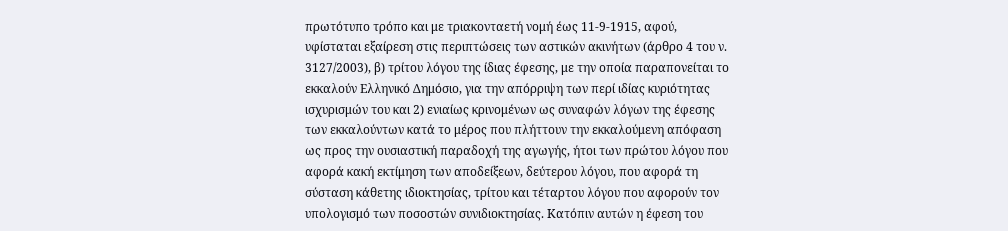πρωτότυπο τρόπο και με τριακονταετή νομή έως 11-9-1915, αφού, υφίσταται εξαίρεση στις περιπτώσεις των αστικών ακινήτων (άρθρο 4 του ν. 3127/2003), β) τρίτου λόγου της ίδιας έφεσης, με την οποία παραπονείται το εκκαλούν Ελληνικό Δημόσιο, για την απόρριψη των περί ιδίας κυριότητας ισχυρισμών του και 2) ενιαίως κρινομένων ως συναφών λόγων της έφεσης των εκκαλούντων κατά το μέρος που πλήττουν την εκκαλούμενη απόφαση ως προς την ουσιαστική παραδοχή της αγωγής, ήτοι των πρώτου λόγου που αφορά κακή εκτίμηση των αποδείξεων, δεύτερου λόγου, που αφορά τη σύσταση κάθετης ιδιοκτησίας, τρίτου και τέταρτου λόγου που αφορούν τον υπολογισμό των ποσοστών συνιδιοκτησίας. Κατόπιν αυτών η έφεση του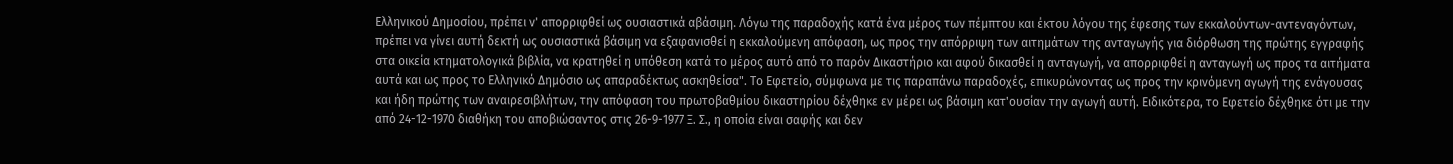Ελληνικού Δημοσίου, πρέπει ν' απορριφθεί ως ουσιαστικά αβάσιμη. Λόγω της παραδοχής κατά ένα μέρος των πέμπτου και έκτου λόγου της έφεσης των εκκαλούντων-αντεναγόντων, πρέπει να γίνει αυτή δεκτή ως ουσιαστικά βάσιμη να εξαφανισθεί η εκκαλούμενη απόφαση, ως προς την απόρριψη των αιτημάτων της ανταγωγής για διόρθωση της πρώτης εγγραφής στα οικεία κτηματολογικά βιβλία, να κρατηθεί η υπόθεση κατά το μέρος αυτό από το παρόν Δικαστήριο και αφού δικασθεί η ανταγωγή, να απορριφθεί η ανταγωγή ως προς τα αιτήματα αυτά και ως προς το Ελληνικό Δημόσιο ως απαραδέκτως ασκηθείσα". Το Εφετείο, σύμφωνα με τις παραπάνω παραδοχές, επικυρώνοντας ως προς την κρινόμενη αγωγή της ενάγουσας και ήδη πρώτης των αναιρεσιβλήτων, την απόφαση του πρωτοβαθμίου δικαστηρίου δέχθηκε εν μέρει ως βάσιμη κατ'ουσίαν την αγωγή αυτή. Ειδικότερα, το Εφετείο δέχθηκε ότι με την από 24-12-1970 διαθήκη του αποβιώσαντος στις 26-9-1977 Ξ. Σ., η οποία είναι σαφής και δεν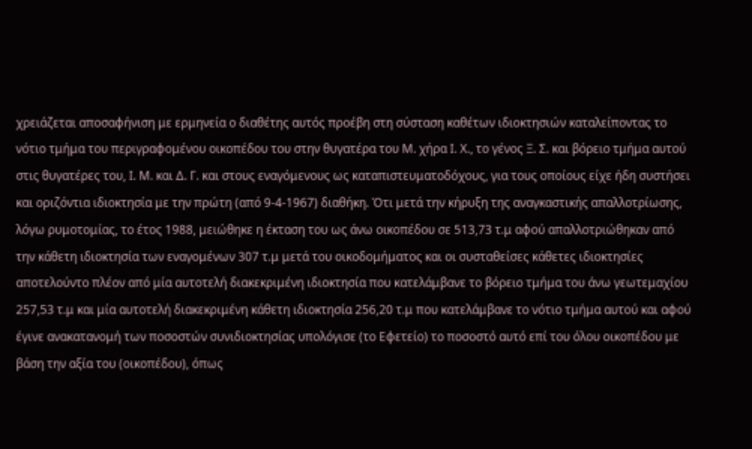χρειάζεται αποσαφήνιση με ερμηνεία ο διαθέτης αυτός προέβη στη σύσταση καθέτων ιδιοκτησιών καταλείποντας το νότιο τμήμα του περιγραφομένου οικοπέδου του στην θυγατέρα του Μ. χήρα Ι. Χ., το γένος Ξ. Σ. και βόρειο τμήμα αυτού στις θυγατέρες του, Ι. Μ. και Δ. Γ. και στους εναγόμενους ως καταπιστευματοδόχους, για τους οποίους είχε ήδη συστήσει και οριζόντια ιδιοκτησία με την πρώτη (από 9-4-1967) διαθήκη. Ότι μετά την κήρυξη της αναγκαστικής απαλλοτρίωσης, λόγω ρυμοτομίας, το έτος 1988, μειώθηκε η έκταση του ως άνω οικοπέδου σε 513,73 τ.μ αφού απαλλοτριώθηκαν από την κάθετη ιδιοκτησία των εναγομένων 307 τ.μ μετά του οικοδομήματος και οι συσταθείσες κάθετες ιδιοκτησίες αποτελούντο πλέον από μία αυτοτελή διακεκριμένη ιδιοκτησία που κατελάμβανε το βόρειο τμήμα του άνω γεωτεμαχίου 257,53 τ.μ και μία αυτοτελή διακεκριμένη κάθετη ιδιοκτησία 256,20 τ.μ που κατελάμβανε το νότιο τμήμα αυτού και αφού έγινε ανακατανομή των ποσοστών συνιδιοκτησίας υπολόγισε (το Εφετείο) το ποσοστό αυτό επί του όλου οικοπέδου με βάση την αξία του (οικοπέδου), όπως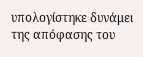υπολογίστηκε δυνάμει της απόφασης του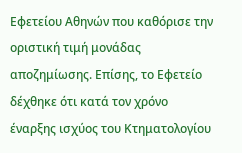Εφετείου Αθηνών που καθόρισε την οριστική τιμή μονάδας αποζημίωσης. Επίσης, το Εφετείο δέχθηκε ότι κατά τον χρόνο έναρξης ισχύος του Κτηματολογίου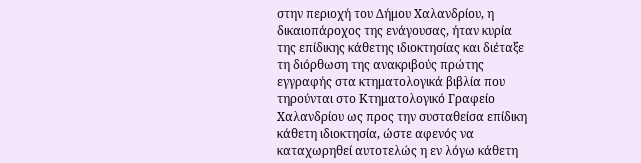στην περιοχή του Δήμου Χαλανδρίου, η δικαιοπάροχος της ενάγουσας, ήταν κυρία της επίδικης κάθετης ιδιοκτησίας και διέταξε τη διόρθωση της ανακριβούς πρώτης εγγραφής στα κτηματολογικά βιβλία που τηρούνται στο Κτηματολογικό Γραφείο Χαλανδρίου ως προς την συσταθείσα επίδικη κάθετη ιδιοκτησία, ώστε αφενός να καταχωρηθεί αυτοτελώς η εν λόγω κάθετη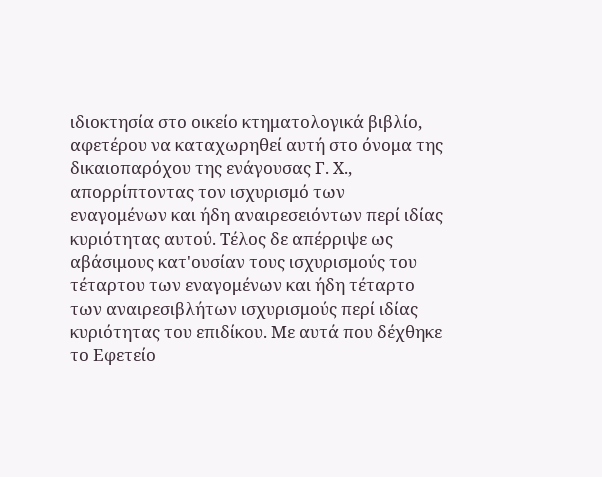ιδιοκτησία στο οικείο κτηματολογικά βιβλίο, αφετέρου να καταχωρηθεί αυτή στο όνομα της δικαιοπαρόχου της ενάγουσας Γ. Χ., απορρίπτοντας τον ισχυρισμό των εναγομένων και ήδη αναιρεσειόντων περί ιδίας κυριότητας αυτού. Τέλος δε απέρριψε ως αβάσιμους κατ'ουσίαν τους ισχυρισμούς του τέταρτου των εναγομένων και ήδη τέταρτο των αναιρεσιβλήτων ισχυρισμούς περί ιδίας κυριότητας του επιδίκου. Με αυτά που δέχθηκε το Εφετείο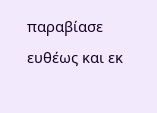παραβίασε ευθέως και εκ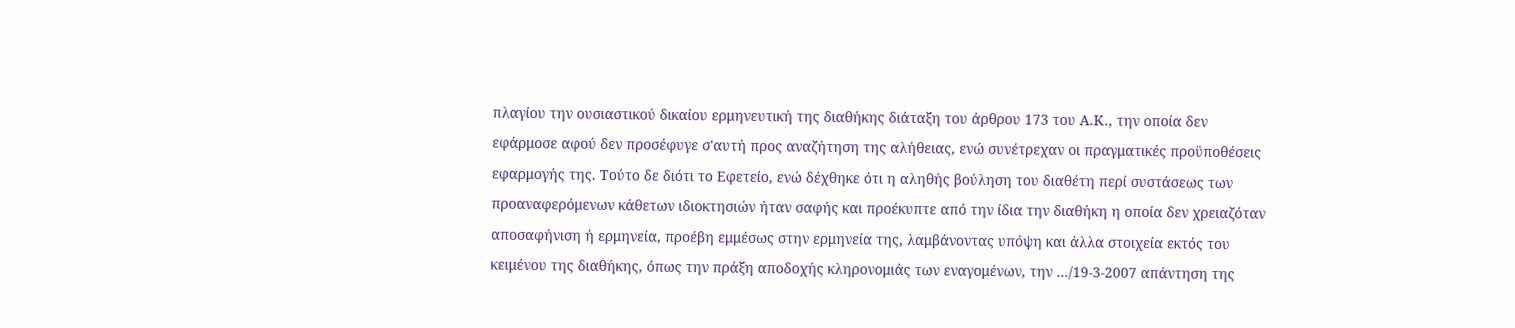πλαγίου την ουσιαστικού δικαίου ερμηνευτική της διαθήκης διάταξη του άρθρου 173 του Α.Κ., την οποία δεν εφάρμοσε αφού δεν προσέφυγε σ'αυτή προς αναζήτηση της αλήθειας, ενώ συνέτρεχαν οι πραγματικές προϋποθέσεις εφαρμογής της. Τούτο δε διότι το Εφετείο, ενώ δέχθηκε ότι η αληθής βούληση του διαθέτη περί συστάσεως των προαναφερόμενων κάθετων ιδιοκτησιών ήταν σαφής και προέκυπτε από την ίδια την διαθήκη η οποία δεν χρειαζόταν αποσαφήνιση ή ερμηνεία, προέβη εμμέσως στην ερμηνεία της, λαμβάνοντας υπόψη και άλλα στοιχεία εκτός του κειμένου της διαθήκης, όπως την πράξη αποδοχής κληρονομιάς των εναγομένων, την .../19-3-2007 απάντηση της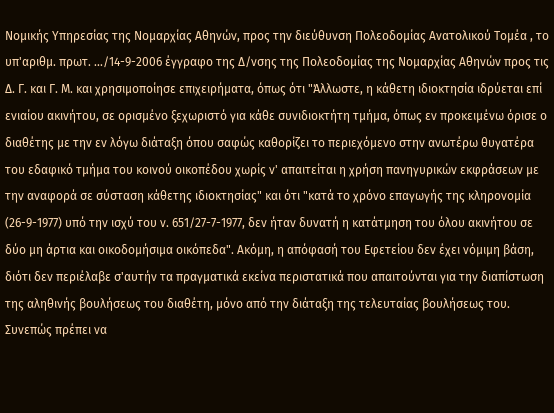Νομικής Υπηρεσίας της Νομαρχίας Αθηνών, προς την διεύθυνση Πολεοδομίας Ανατολικού Τομέα , το υπ'αριθμ. πρωτ. .../14-9-2006 έγγραφο της Δ/νσης της Πολεοδομίας της Νομαρχίας Αθηνών προς τις Δ. Γ. και Γ. Μ. και χρησιμοποίησε επιχειρήματα, όπως ότι "Άλλωστε, η κάθετη ιδιοκτησία ιδρύεται επί ενιαίου ακινήτου, σε ορισμένο ξεχωριστό για κάθε συνιδιοκτήτη τμήμα, όπως εν προκειμένω όρισε ο διαθέτης με την εν λόγω διάταξη όπου σαφώς καθορίζει το περιεχόμενο στην ανωτέρω θυγατέρα του εδαφικό τμήμα του κοινού οικοπέδου χωρίς ν' απαιτείται η χρήση πανηγυρικών εκφράσεων με την αναφορά σε σύσταση κάθετης ιδιοκτησίας" και ότι "κατά το χρόνο επαγωγής της κληρονομία (26-9-1977) υπό την ισχύ του ν. 651/27-7-1977, δεν ήταν δυνατή η κατάτμηση του όλου ακινήτου σε δύο μη άρτια και οικοδομήσιμα οικόπεδα". Ακόμη, η απόφασή του Εφετείου δεν έχει νόμιμη βάση, διότι δεν περιέλαβε σ'αυτήν τα πραγματικά εκείνα περιστατικά που απαιτούνται για την διαπίστωση της αληθινής βουλήσεως του διαθέτη, μόνο από την διάταξη της τελευταίας βουλήσεως του. Συνεπώς πρέπει να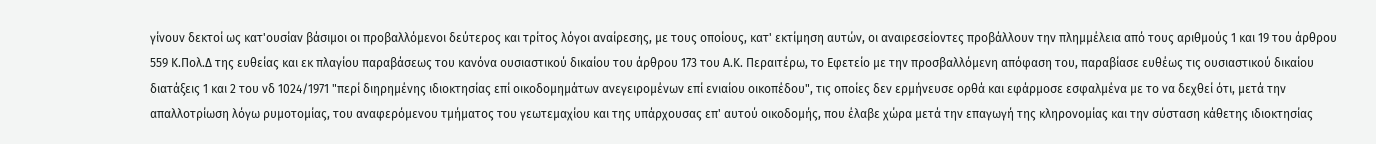γίνουν δεκτοί ως κατ'ουσίαν βάσιμοι οι προβαλλόμενοι δεύτερος και τρίτος λόγοι αναίρεσης, με τους οποίους, κατ' εκτίμηση αυτών, οι αναιρεσείοντες προβάλλουν την πλημμέλεια από τους αριθμούς 1 και 19 του άρθρου 559 Κ.Πολ.Δ της ευθείας και εκ πλαγίου παραβάσεως του κανόνα ουσιαστικού δικαίου του άρθρου 173 του Α.Κ. Περαιτέρω, το Εφετείο με την προσβαλλόμενη απόφαση του, παραβίασε ευθέως τις ουσιαστικού δικαίου διατάξεις 1 και 2 του νδ 1024/1971 "περί διηρημένης ιδιοκτησίας επί οικοδομημάτων ανεγειρομένων επί ενιαίου οικοπέδου", τις οποίες δεν ερμήνευσε ορθά και εφάρμοσε εσφαλμένα με το να δεχθεί ότι, μετά την απαλλοτρίωση λόγω ρυμοτομίας, του αναφερόμενου τμήματος του γεωτεμαχίου και της υπάρχουσας επ' αυτού οικοδομής, που έλαβε χώρα μετά την επαγωγή της κληρονομίας και την σύσταση κάθετης ιδιοκτησίας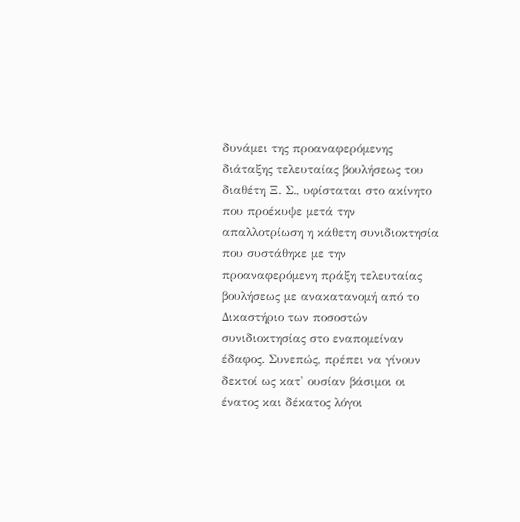δυνάμει της προαναφερόμενης διάταξης τελευταίας βουλήσεως του διαθέτη Ξ. Σ., υφίσταται στο ακίνητο που προέκυψε μετά την απαλλοτρίωση η κάθετη συνιδιοκτησία που συστάθηκε με την προαναφερόμενη πράξη τελευταίας βουλήσεως με ανακατανομή από το Δικαστήριο των ποσοστών συνιδιοκτησίας στο εναπομείναν έδαφος. Συνεπώς, πρέπει να γίνουν δεκτοί ως κατ' ουσίαν βάσιμοι οι ένατος και δέκατος λόγοι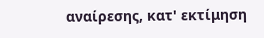αναίρεσης, κατ' εκτίμηση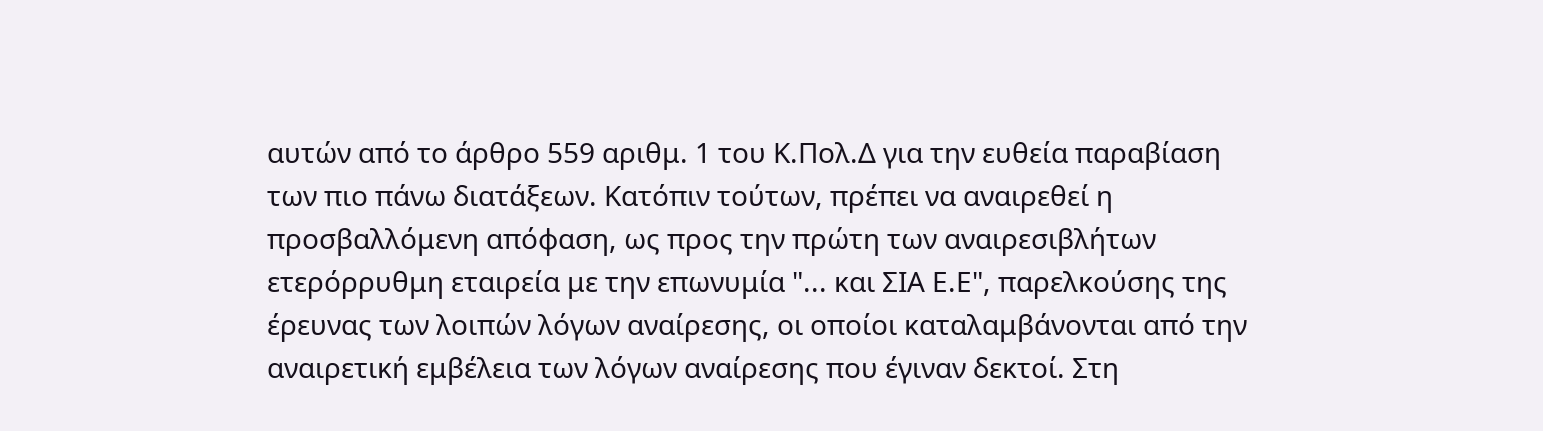αυτών από το άρθρο 559 αριθμ. 1 του Κ.Πολ.Δ για την ευθεία παραβίαση των πιο πάνω διατάξεων. Κατόπιν τούτων, πρέπει να αναιρεθεί η προσβαλλόμενη απόφαση, ως προς την πρώτη των αναιρεσιβλήτων ετερόρρυθμη εταιρεία με την επωνυμία "... και ΣΙΑ Ε.Ε", παρελκούσης της έρευνας των λοιπών λόγων αναίρεσης, οι οποίοι καταλαμβάνονται από την αναιρετική εμβέλεια των λόγων αναίρεσης που έγιναν δεκτοί. Στη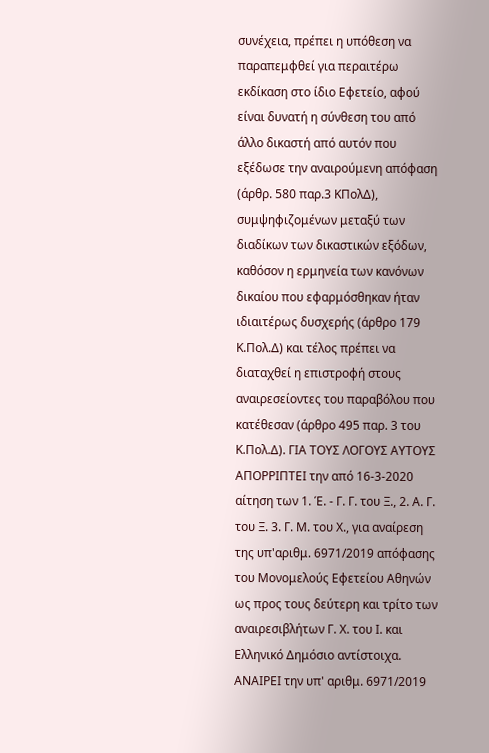συνέχεια, πρέπει η υπόθεση να παραπεμφθεί για περαιτέρω εκδίκαση στο ίδιο Εφετείο, αφού είναι δυνατή η σύνθεση του από άλλο δικαστή από αυτόν που εξέδωσε την αναιρούμενη απόφαση (άρθρ. 580 παρ.3 ΚΠολΔ), συμψηφιζομένων μεταξύ των διαδίκων των δικαστικών εξόδων, καθόσον η ερμηνεία των κανόνων δικαίου που εφαρμόσθηκαν ήταν ιδιαιτέρως δυσχερής (άρθρο 179 Κ.Πολ.Δ) και τέλος πρέπει να διαταχθεί η επιστροφή στους αναιρεσείοντες του παραβόλου που κατέθεσαν (άρθρο 495 παρ. 3 του Κ.Πολ.Δ). ΓΙΑ ΤΟΥΣ ΛΟΓΟΥΣ ΑΥΤΟΥΣ ΑΠΟΡΡΙΠΤΕΙ την από 16-3-2020 αίτηση των 1. Έ. - Γ. Γ. του Ξ., 2. Α. Γ. του Ξ. 3. Γ. Μ. του Χ., για αναίρεση της υπ'αριθμ. 6971/2019 απόφασης του Μονομελούς Εφετείου Αθηνών ως προς τους δεύτερη και τρίτο των αναιρεσιβλήτων Γ. Χ. του Ι. και Ελληνικό Δημόσιο αντίστοιχα. ΑΝΑΙΡΕΙ την υπ' αριθμ. 6971/2019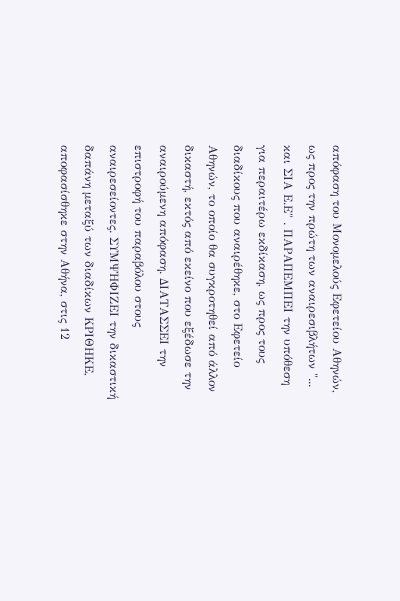απόφαση του Μονομελούς Εφετείου Αθηνών, ως προς την πρώτη των αναιρεσιβλήτων "... και ΣΙΑ Ε.Ε" . ΠΑΡΑΠΕΜΠΕΙ την υπόθεση για περαιτέρω εκδίκαση, ως προς τους διαδίκους που αναιρέθηκε, στο Εφετείο Αθηνών, το οποίο θα συγκροτηθεί από άλλον δικαστή, εκτός από εκείνο που εξέδωσε την αναιρούμενη απόφαση. ΔΙΑΤΑΣΣΕΙ την επιστροφή του παραβόλου στους αναιρεσείοντες. ΣΥΜΨΗΦΙΖΕΙ την δικαστική δαπάνη μεταξύ των διαδίκων ΚΡΙΘΗΚΕ, αποφασίσθηκε στην Αθήνα, στις 12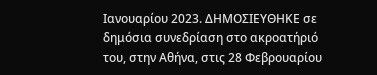Ιανουαρίου 2023. ΔΗΜΟΣΙΕΥΘΗΚΕ σε δημόσια συνεδρίαση στο ακροατήριό του, στην Αθήνα, στις 28 Φεβρουαρίου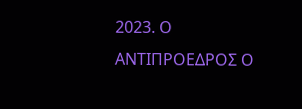2023. Ο ΑΝΤΙΠΡΟΕΔΡΟΣ Ο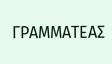ΓΡΑΜΜΑΤΕΑΣ